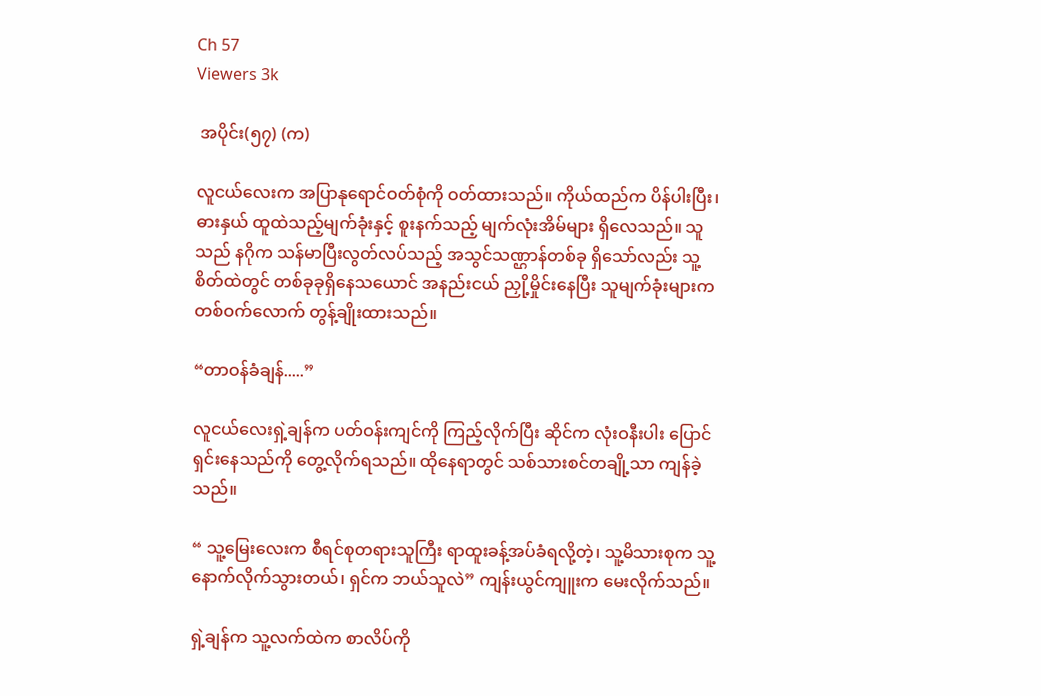Ch 57
Viewers 3k

 အပိုင်း(၅၇) (က)

လူငယ်လေးက အပြာနုရောင်ဝတ်စုံကို ဝတ်ထားသည်။ ကိုယ်ထည်က ပိန်ပါးပြီး၊ ဓားနှယ် ထူထဲသည့်မျက်ခုံးနှင့် စူးနက်သည့် မျက်လုံးအိမ်များ ရှိလေသည်။ သူသည် နဂိုက သန်မာပြီးလွတ်လပ်သည့် အသွင်သဏ္ဌာန်တစ်ခု ရှိသော်လည်း သူ့စိတ်ထဲတွင် တစ်ခုခုရှိနေသယောင် အနည်းငယ် ညှို့မှိုင်းနေပြီး သူမျက်ခုံးများက တစ်ဝက်လောက် တွန့်ချိုးထားသည်။

“တာဝန်ခံချန်.....”

လူငယ်လေးရှဲ့ချန်က ပတ်ဝန်းကျင်ကို ကြည့်လိုက်ပြီး ဆိုင်က လုံးဝနီးပါး ပြောင်ရှင်းနေသည်ကို တွေ့လိုက်ရသည်။ ထိုနေရာတွင် သစ်သားစင်တချို့သာ ကျန်ခဲ့သည်။

“ သူ့မြေးလေးက စီရင်စုတရားသူကြီး ရာထူးခန့်အပ်ခံရလို့တဲ့၊ သူ့မိသားစုက သူ့နောက်လိုက်သွားတယ်၊ ရှင်က ဘယ်သူလဲ” ကျန်းယွင်ကျူးက မေးလိုက်သည်။

ရှဲ့ချန်က သူ့လက်ထဲက စာလိပ်ကို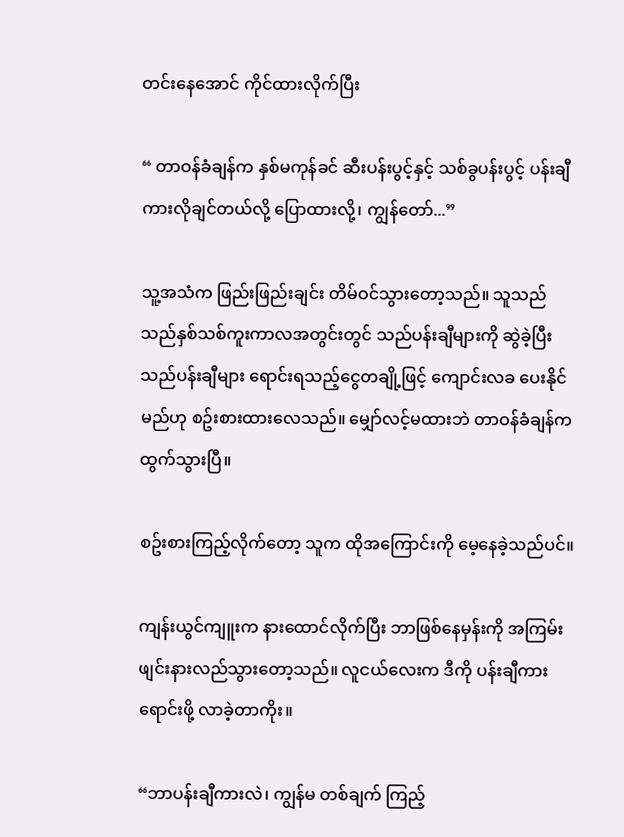တင်းနေအောင် ကိုင်ထားလိုက်ပြီး

“ တာဝန်ခံချန်က နှစ်မကုန်ခင် ဆီးပန်းပွင့်နှင့် သစ်ခွပန်းပွင့် ပန်းချီကားလိုချင်တယ်လို့ ပြောထားလို့၊ ကျွန်တော်...”

သူ့အသံက ဖြည်းဖြည်းချင်း တိမ်ဝင်သွားတော့သည်။ သူသည် သည်နှစ်သစ်ကူးကာလအတွင်းတွင် သည်ပန်းချီများကို ဆွဲခဲ့ပြီး သည်ပန်းချီများ ရောင်းရသည့်ငွေတချို့ဖြင့် ကျောင်းလခ ပေးနိုင်မည်ဟု စဥ်းစားထားလေသည်။ မျှော်လင့်မထားဘဲ တာဝန်ခံချန်က ထွက်သွားပြီ။

စဥ်းစားကြည့်လိုက်တော့ သူက ထိုအကြောင်းကို မေ့နေခဲ့သည်ပင်။

ကျန်းယွင်ကျူးက နားထောင်လိုက်ပြီး ဘာဖြစ်နေမှန်းကို အကြမ်းဖျင်းနားလည်သွားတော့သည်။ လူငယ်လေးက ဒီကို ပန်းချီကား ရောင်းဖို့ လာခဲ့တာကိုး။

“ဘာပန်းချီကားလဲ၊ ကျွန်မ တစ်ချက် ကြည့်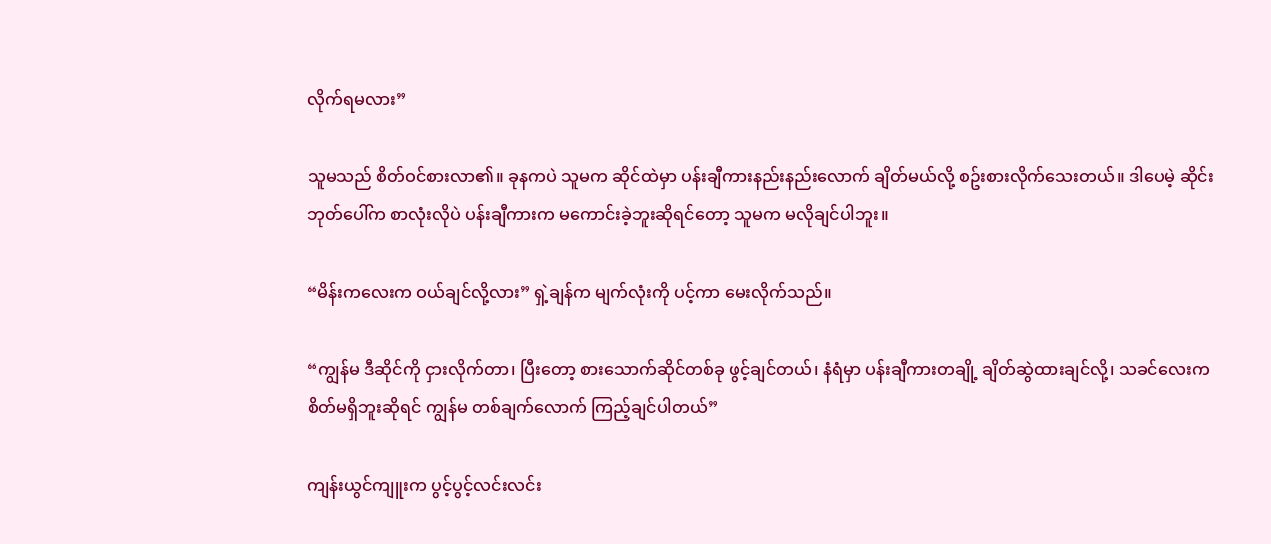လိုက်ရမလား”

သူမသည် စိတ်ဝင်စားလာ၏။ ခုနကပဲ သူမက ဆိုင်ထဲမှာ ပန်းချီကားနည်းနည်းလောက် ချိတ်မယ်လို့ စဥ်းစားလိုက်သေးတယ်။ ဒါပေမဲ့ ဆိုင်းဘုတ်ပေါ်က စာလုံးလိုပဲ ပန်းချီကားက မကောင်းခဲ့ဘူးဆိုရင်တော့ သူမက မလိုချင်ပါဘူး။

“မိန်းကလေးက ဝယ်ချင်လို့လား” ရှဲ့ချန်က မျက်လုံးကို ပင့်ကာ မေးလိုက်သည်။

“ကျွန်မ ဒီဆိုင်ကို ငှားလိုက်တာ၊ ပြီးတော့ စားသောက်ဆိုင်တစ်ခု ဖွင့်ချင်တယ်၊ နံရံမှာ ပန်းချီကားတချို့ ချိတ်ဆွဲထားချင်လို့၊ သခင်လေးက စိတ်မရှိဘူးဆိုရင် ကျွန်မ တစ်ချက်လောက် ကြည့်ချင်ပါတယ်”

ကျန်းယွင်ကျူးက ပွင့်ပွင့်လင်းလင်း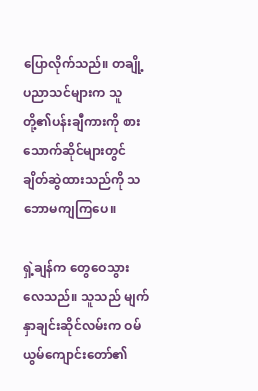ပြောလိုက်သည်။ တချို့ပညာသင်များက သူတို့၏ပန်းချီကားကို စားသောက်ဆိုင်များတွင် ချိတ်ဆွဲထားသည်ကို သဘောမကျကြပေ။

ရှဲ့ချန်က တွေဝေသွားလေသည်။ သူသည် မျက်နှာချင်းဆိုင်လမ်းက ဝမ်ယွမ်ကျောင်းတော်၏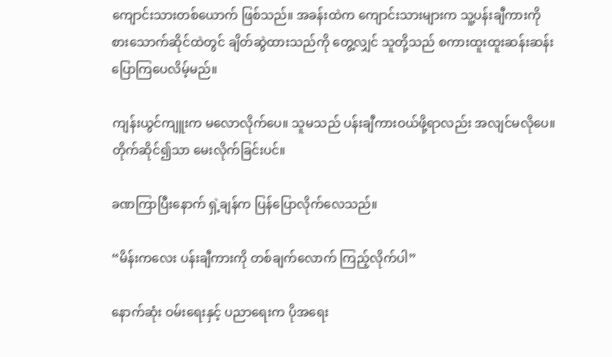ကျောင်းသားတစ်ယောက် ဖြစ်သည်။ အခန်းထဲက ကျောင်းသားများက သူ့ပန်းချီကားကို စားသောက်ဆိုင်ထဲတွင် ချိတ်ဆွဲထားသည်ကို တွေ့လျှင် သူတို့သည် စကားထူးထူးဆန်းဆန်း ပြောကြပေလိမ့်မည်။

ကျန်းယွင်ကျူးက မလောလိုက်ပေ။ သူမသည် ပန်းချီကားဝယ်ဖို့ရာလည်း အလျင်မလိုပေ။ တိုက်ဆိုင်၍သာ မေးလိုက်ခြင်းပင်။

ခဏကြာပြီးနောက် ရှဲ့ချန်က ပြန်ပြောလိုက်လေသည်။

“မိန်းကလေး ပန်းချီကားကို တစ်ချက်လောက် ကြည့်လိုက်ပါ”

နောက်ဆုံး ဝမ်းရေးနှင့် ပညာရေးက ပိုအရေး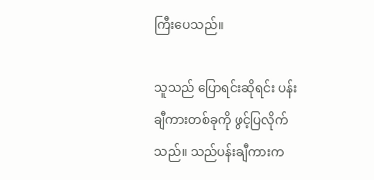ကြီးပေသည်။

သူသည် ပြောရင်းဆိုရင်း ပန်းချီကားတစ်ခုကို ဖွင့်ပြလိုက်သည်။ သည်ပန်းချီကားက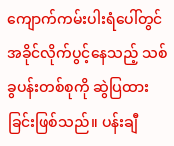ကျောက်ကမ်းပါးရံပေါ်တွင် အခိုင်လိုက်ပွင့်နေသည့် သစ်ခွပန်းတစ်စုကို ဆွဲပြထားခြင်းဖြစ်သည်။ ပန်းချီ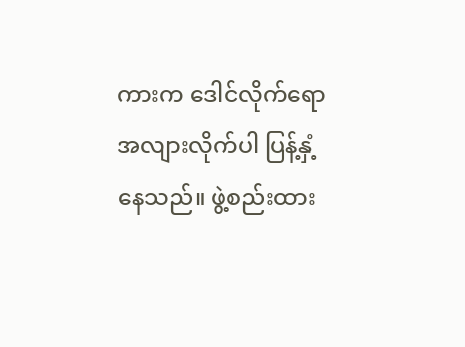ကားက ဒေါင်လိုက်ရော အလျားလိုက်ပါ ပြန့်နှံ့နေသည်။ ဖွဲ့စည်းထား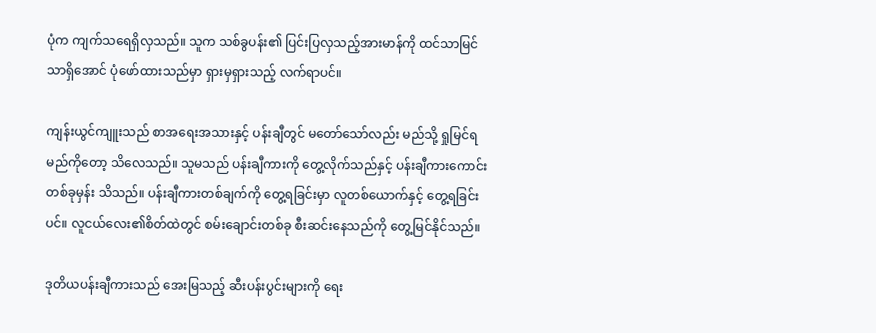ပုံက ကျက်သရေရှိလှသည်။ သူက သစ်ခွပန်း၏ ပြင်းပြလှသည့်အားမာန်ကို ထင်သာမြင်သာရှိအောင် ပုံဖော်ထားသည်မှာ ရှားမှရှားသည့် လက်ရာပင်။

ကျန်းယွင်ကျူးသည် စာအရေးအသားနှင့် ပန်းချီတွင် မတော်သော်လည်း မည်သို့ ရှုမြင်ရမည်ကိုတော့ သိလေသည်။ သူမသည် ပန်းချီကားကို တွေ့လိုက်သည်နှင့် ပန်းချီကားကောင်းတစ်ခုမှန်း သိသည်။ ပန်းချီကားတစ်ချက်ကို တွေ့ရခြင်းမှာ လူတစ်ယောက်နှင့် တွေ့ရခြင်းပင်။ လူငယ်လေး၏စိတ်ထဲတွင် စမ်းချောင်းတစ်ခု စီးဆင်းနေသည်ကို တွေ့မြင်နိုင်သည်။

ဒုတိယပန်းချီကားသည် အေးမြသည့် ဆီးပန်းပွင်းများကို ရေး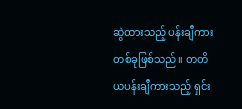ဆွဲထားသည့် ပန်းချီကားတစ်ခုဖြစ်သည်။ တတိယပန်းချီကားသည့် ရှင်း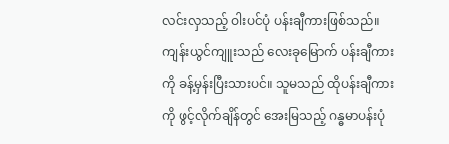လင်းလှသည့် ဝါးပင်ပုံ ပန်းချီကားဖြစ်သည်။ ကျန်းယွင်ကျူးသည် လေးခုမြောက် ပန်းချီကားကို ခန့်မှန်းပြီးသားပင်။ သူမသည် ထိုပန်းချီကားကို ဖွင့်လိုက်ချိန်တွင် အေးမြသည့် ဂန္ဓမာပန်းပုံ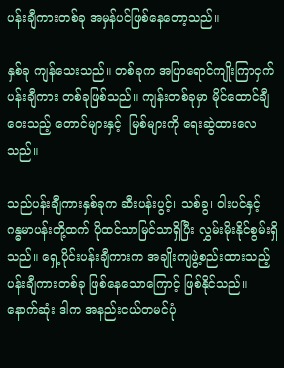ပန်းချီကားတစ်ခု အမှန်ပင်ဖြစ်နေတော့သည်။

နှစ်ခု ကျန်သေးသည်။ တစ်ခုက အပြာရောင်ကျိုးကြာငှက် ပန်းချီကား တစ်ခုဖြစ်သည်။ ကျန်းတစ်ခုမှာ မိုင်ထောင်ချီဝေးသည့် တောင်များနှင့်  မြစ်များကို ရေးဆွဲထားလေသည်။

သည်ပန်းချီကားနှစ်ခုက ဆီးပန်းပွင့်၊ သစ်ခွ၊ ဝါးပင်နှင့် ဂန္ဓမာပန်းတို့ထက် ပိုထင်သာမြင်သာရှိပြီး လွှမ်းမိုးနိုင်စွမ်းရှိသည်။ ရှေ့ပိုင်းပန်းချီကားက အချိုးကျဖွဲ့စည်းထားသည့် ပန်းချီကားတစ်ခု ဖြစ်နေသောကြောင့် ဖြစ်နိုင်သည်။ နောက်ဆုံး ဒါက အနည်းငယ်တမင်ပုံ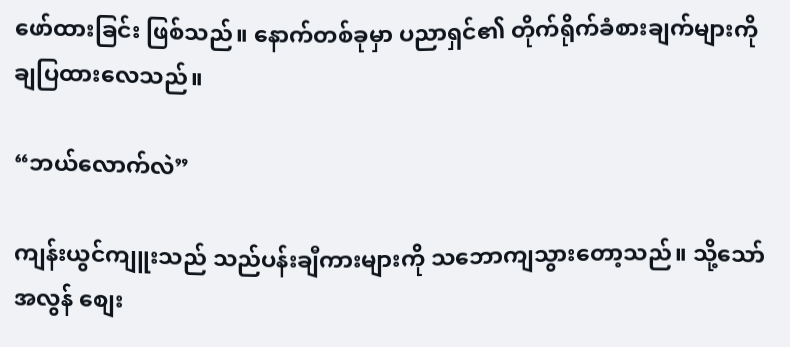ဖော်ထားခြင်း ဖြစ်သည်။ နောက်တစ်ခုမှာ ပညာရှင်၏ တိုက်ရိုက်ခံစားချက်များကို ချပြထားလေသည်။

“ဘယ်လောက်လဲ”

ကျန်းယွင်ကျူးသည် သည်ပန်းချီကားများကို သဘောကျသွားတော့သည်။ သို့သော် အလွန် စျေး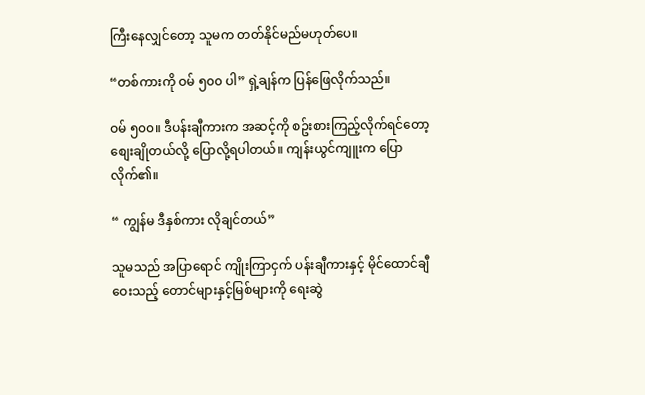ကြီးနေလျှင်တော့ သူမက တတ်နိုင်မည်မဟုတ်ပေ။

“တစ်ကားကို ဝမ် ၅၀၀ ပါ” ရှဲ့ချန်က ပြန်ဖြေလိုက်သည်။

ဝမ် ၅၀၀။ ဒီပန်းချီကားက အဆင့်ကို စဥ်းစားကြည့်လိုက်ရင်တော့ စျေးချိုတယ်လို့ ပြောလို့ရပါတယ်။ ကျန်းယွင်ကျူးက ပြောလိုက်၏။

“ ကျွန်မ ဒီနှစ်ကား လိုချင်တယ်”

သူမသည် အပြာရောင် ကျိုးကြာငှက် ပန်းချီကားနှင့် မိုင်ထောင်ချီဝေးသည့် တောင်များနှင့်မြစ်များကို ရေးဆွဲ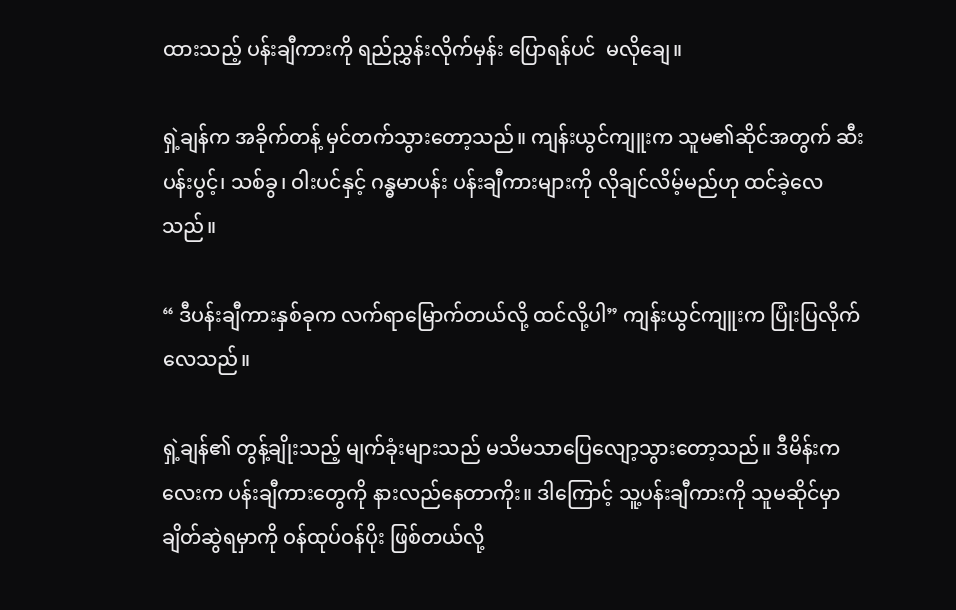ထားသည့် ပန်းချီကားကို ရည်ညွှန်းလိုက်မှန်း ပြောရန်ပင်  မလိုချေ။

ရှဲ့ချန်က အခိုက်တန့် မှင်တက်သွားတော့သည်။ ကျန်းယွင်ကျူးက သူမ၏ဆိုင်အတွက် ဆီးပန်းပွင့်၊ သစ်ခွ၊ ဝါးပင်နှင့် ဂန္ဓမာပန်း ပန်းချီကားများကို လိုချင်လိမ့်မည်ဟု ထင်ခဲ့လေသည်။

“ ဒီပန်းချီကားနှစ်ခုက လက်ရာမြောက်တယ်လို့ ထင်လို့ပါ” ကျန်းယွင်ကျူးက ပြုံးပြလိုက်လေသည်။

ရှဲ့ချန်၏ တွန့်ချိုးသည့် မျက်ခုံးများသည် မသိမသာပြေလျော့သွားတော့သည်။ ဒီမိန်းကလေးက ပန်းချီကားတွေကို နားလည်နေတာကိုး။ ဒါကြောင့် သူ့ပန်းချီကားကို သူမဆိုင်မှာ ချိတ်ဆွဲရမှာကို ဝန်ထုပ်ဝန်ပိုး ဖြစ်တယ်လို့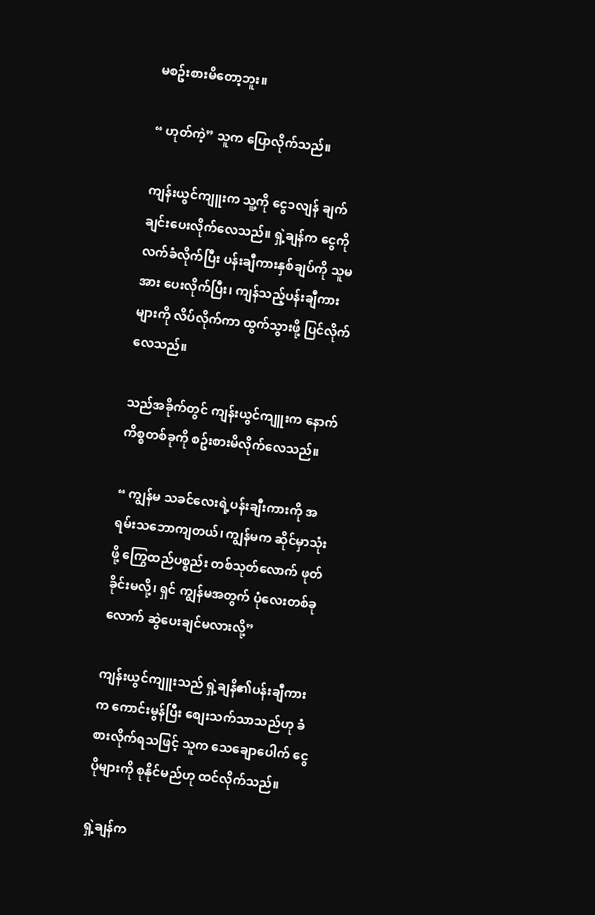မစဥ်းစားမိတော့ဘူး။

“ ဟုတ်ကဲ့” သူက ပြောလိုက်သည်။

ကျန်းယွင်ကျူးက သူ့ကို ငွေ၁လျန် ချက်ချင်းပေးလိုက်လေသည်။ ရှဲ့ချန်က ငွေကို လက်ခံလိုက်ပြီး ပန်းချီကားနှစ်ချပ်ကို သူမအား ပေးလိုက်ပြီး၊ ကျန်သည့်ပန်းချီကားများကို လိပ်လိုက်ကာ ထွက်သွားဖို့ ပြင်လိုက်လေသည်။

သည်အခိုက်တွင် ကျန်းယွင်ကျူးက နောက်ကိစ္စတစ်ခုကို စဥ်းစားမိလိုက်လေသည်။

“ ကျွန်မ သခင်လေးရဲ့ပန်းချီးကားကို အရမ်းသဘောကျတယ်၊ ကျွန်မက ဆိုင်မှာသုံးဖို့ ကြွေထည်ပစ္စည်း တစ်သုတ်လောက် ဖုတ်ခိုင်းမလို့၊ ရှင် ကျွန်မအတွက် ပုံလေးတစ်ခုလောက် ဆွဲပေးချင်မလားလို့”

ကျန်းယွင်ကျူးသည် ရှဲ့ချနိ၏ပန်းချီကားက ကောင်းမွန်ပြီး စျေးသက်သာသည်ဟု ခံစားလိုက်ရသဖြင့် သူက သေချောပေါက် ငွေပိုများကို စုနိုင်မည်ဟု ထင်လိုက်သည်။

ရှဲ့ချန်က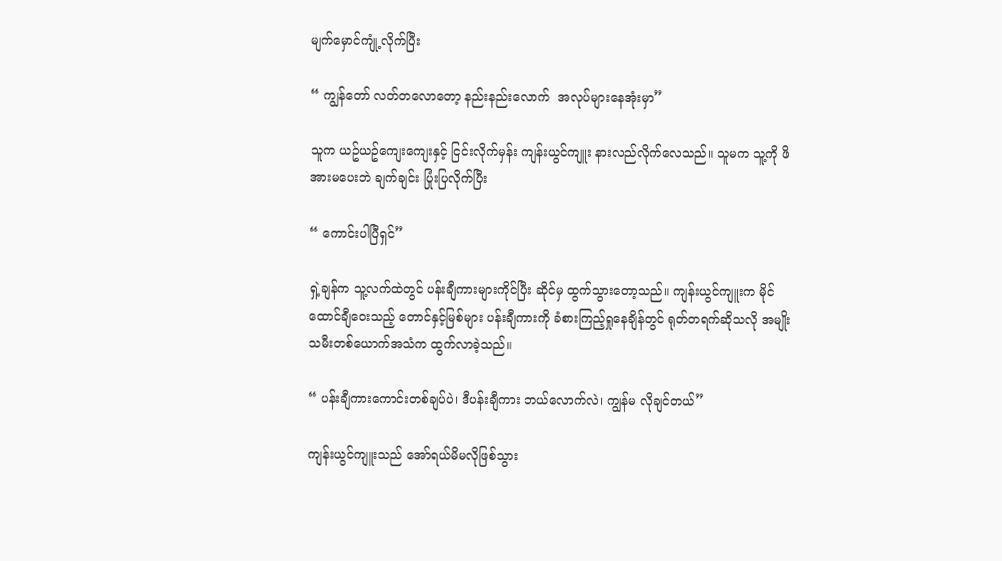မျက်မှောင်ကျုံ့လိုက်ပြီး

“ ကျွန်တော် လတ်တလောတော့ နည်းနည်းလောက်  အလုပ်များနေအုံးမှာ”

သူက ယဥ်ယဥ်ကျေးကျေးနှင့် ငြင်းလိုက်မှန်း ကျန်းယွင်ကျူး နားလည်လိုက်လေသည်။ သူမက သူ့ကို ဖိအားမပေးဘဲ ချက်ချင်း ပြုံးပြလိုက်ပြီး

“ ကောင်းပါပြီရှင်”

ရှဲ့ချန်က သူ့လက်ထဲတွင် ပန်းချီကားများကိုင်ပြီး ဆိုင်မှ ထွက်သွားတော့သည်။ ကျန်းယွင်ကျူးက မိုင်ထောင်ချီဝေးသည့် တောင်နှင့်မြစ်များ ပန်းချီကားကို ခံစားကြည့်ရှုနေချိန်တွင် ရုတ်တရက်ဆိုသလို အမျိုးသမီးတစ်ယောက်အသံက ထွက်လာခဲ့သည်။

“ ပန်းချီကားကောင်းတစ်ချပ်ပဲ၊ ဒီပန်းချီကား ဘယ်လောက်လဲ၊ ကျွန်မ လိုချင်တယ်”

ကျန်းယွင်ကျူးသည် အော်ရယ်မိမလိုဖြစ်သွား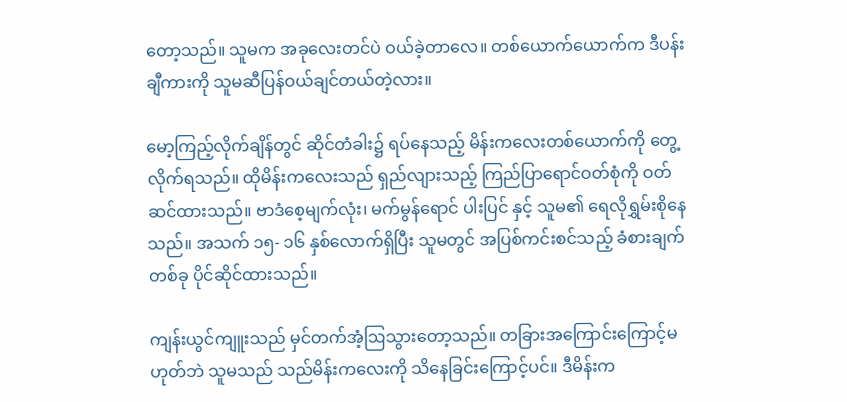တော့သည်။ သူမက အခုလေးတင်ပဲ ဝယ်ခဲ့တာလေ။ တစ်ယောက်ယောက်က ဒီပန်းချီကားကို သူမဆီပြန်ဝယ်ချင်တယ်တဲ့လား။

မော့ကြည့်လိုက်ချိန်တွင် ဆိုင်တံခါး၌ ရပ်နေသည့် မိန်းကလေးတစ်ယောက်ကို တွေ့လိုက်ရသည်။ ထိုမိန်းကလေးသည် ရှည်လျားသည့် ကြည်ပြာရောင်ဝတ်စုံကို ဝတ်ဆင်ထားသည်။ ဗာဒံစေ့မျက်လုံး၊ မက်မွန်ရောင် ပါးပြင် နှင့် သူမ၏ ရေလိုရွှမ်းစိုနေသည်။ အသက် ၁၅- ၁၆ နှစ်လောက်ရှိပြီး သူမတွင် အပြစ်ကင်းစင်သည့် ခံစားချက်တစ်ခု ပိုင်ဆိုင်ထားသည်။

ကျန်းယွင်ကျူးသည် မှင်တက်အံ့ဩသွားတော့သည်။ တခြားအကြောင်းကြောင့်မဟုတ်ဘဲ သူမသည် သည်မိန်းကလေးကို သိနေခြင်းကြောင့်ပင်။ ဒီမိန်းက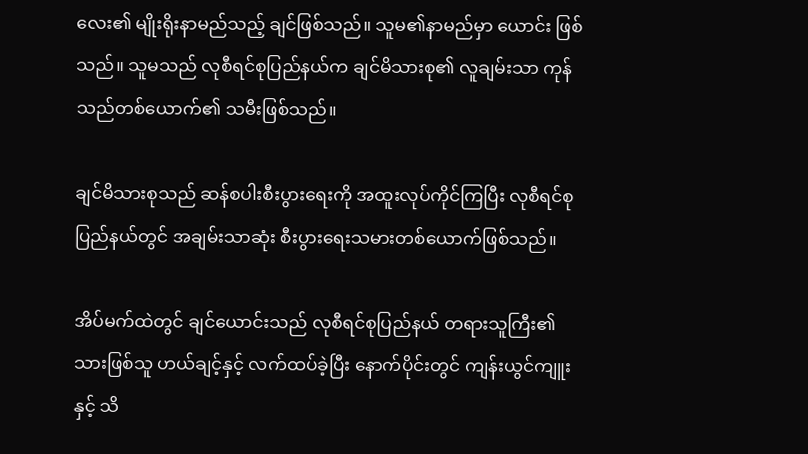လေး၏ မျိုးရိုးနာမည်သည့် ချင်ဖြစ်သည်။ သူမ၏နာမည်မှာ ယောင်း ဖြစ်သည်။ သူမသည် လုစီရင်စုပြည်နယ်က ချင်မိသားစု၏ လူချမ်းသာ ကုန်သည်တစ်ယောက်၏ သမီးဖြစ်သည်။

ချင်မိသားစုသည် ဆန်စပါးစီးပွားရေးကို အထူးလုပ်ကိုင်ကြပြီး လုစီရင်စုပြည်နယ်တွင် အချမ်းသာဆုံး စီးပွားရေးသမားတစ်ယောက်ဖြစ်သည်။

အိပ်မက်ထဲတွင် ချင်ယောင်းသည် လုစီရင်စုပြည်နယ် တရားသူကြီး၏သားဖြစ်သူ ဟယ်ချင့်နှင့် လက်ထပ်ခဲ့ပြီး နောက်ပိုင်းတွင် ကျန်းယွင်ကျူးနှင့် သိ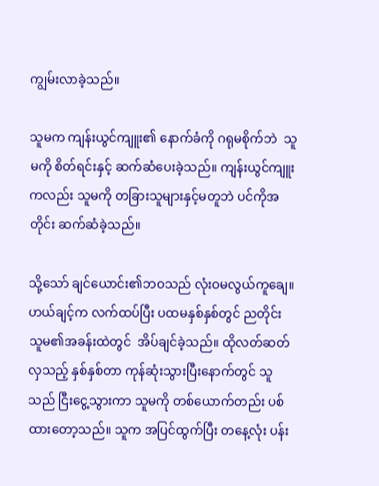ကျွမ်းလာခဲ့သည်။

သူမက ကျန်းယွင်ကျူး၏ နောက်ခံကို ဂရုမစိုက်ဘဲ  သူမကို စိတ်ရင်းနှင့် ဆက်ဆံပေးခဲ့သည်။ ကျန်းယွင်ကျူးကလည်း သူမကို တခြားသူများနှင့်မတူဘဲ ပင်ကိုအတိုင်း ဆက်ဆံခဲ့သည်။

သို့သော် ချင်ယောင်း၏ဘဝသည် လုံးဝမလွယ်ကူချေ။ ဟယ်ချင့်က လက်ထပ်ပြီး ပထမနှစ်နှစ်တွင် ညတိုင်း သူမ၏အခန်းထဲတွင်  အိပ်ချင်ခဲ့သည်။ ထိုလတ်ဆတ်လှသည့် နှစ်နှစ်တာ ကုန်ဆုံးသွားပြီးနောက်တွင် သူသည် ငြီးငွေ့သွားကာ သူမကို တစ်ယောက်တည်း ပစ်ထားတော့သည်။ သူက အပြင်ထွက်ပြီး တနေ့လုံး ပန်း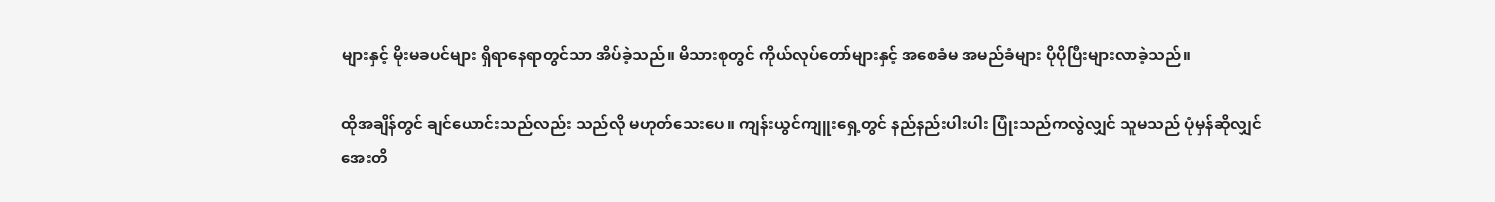များနှင့် မိုးမခပင်များ ရှိရာနေရာတွင်သာ အိပ်ခဲ့သည်။ မိသားစုတွင် ကိုယ်လုပ်တော်များနှင့် အစေခံမ အမည်ခံများ ပိုပိုပြီးများလာခဲ့သည်။

ထိုအချိန်တွင် ချင်ယောင်းသည်လည်း သည်လို မဟုတ်သေးပေ။ ကျန်းယွင်ကျူးရှေ့တွင် နည်နည်းပါးပါး ပြုံးသည်ကလွဲလျှင် သူမသည် ပုံမှန်ဆိုလျှင် အေးတိ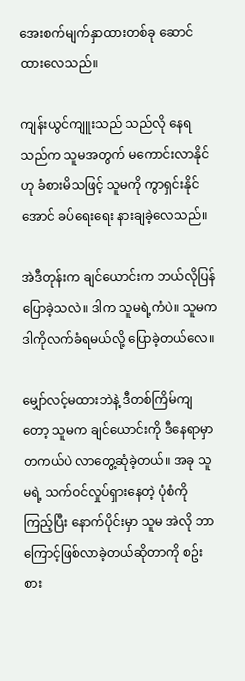အေးစက်မျက်နှာထားတစ်ခု ဆောင်ထားလေသည်။

ကျန်းယွင်ကျူးသည် သည်လို နေရသည်က သူမအတွက် မကောင်းလာနိုင်ဟု ခံစားမိသဖြင့် သူမကို ကွာရှင်းနိုင်အောင် ခပ်ရေးရေး နားချခဲ့လေသည်။

အဲဒီတုန်းက ချင်ယောင်းက ဘယ်လိုပြန်ပြောခဲ့သလဲ။ ဒါက သူမရဲ့ကံပဲ။ သူမက ဒါကိုလက်ခံရမယ်လို့ ပြောခဲ့တယ်လေ။

မျှော်လင့်မထားဘဲနဲ့ ဒီတစ်ကြိမ်ကျတော့ သူမက ချင်ယောင်းကို ဒီနေရာမှာ တကယ်ပဲ လာတွေ့ဆုံခဲ့တယ်။ အခု သူမရဲ့ သက်ဝင်လှုပ်ရှားနေတဲ့ ပုံစံကို ကြည့်ပြီး နောက်ပိုင်းမှာ သူမ အဲလို ဘာကြောင့်ဖြစ်လာခဲ့တယ်ဆိုတာကို စဥ်းစား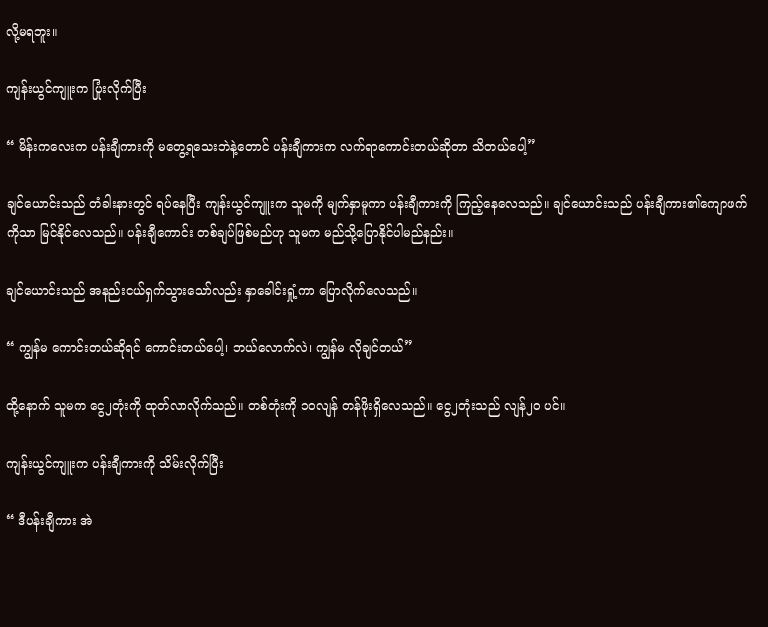လို့မရဘူး။

ကျန်းယွင်ကျူးက ပြုံးလိုက်ပြီး

“ မိန်းကလေးက ပန်းချီကားကို မတွေ့ရသေးဘဲနဲ့တောင် ပန်းချီကားက လက်ရာကောင်းတယ်ဆိုတာ သိတယ်ပေါ့”

ချင်ယောင်းသည် တံခါးနားတွင် ရပ်နေပြီး ကျန်းယွင်ကျူးက သူမကို မျက်နှာမူကာ ပန်းချီကားကို ကြည့်နေလေသည်။ ချင်ယောင်းသည် ပန်းချီကား၏ကျောဖက်ကိုသာ မြင်နိုင်လေသည်။ ပန်းချီကောင်း တစ်ချပ်ဖြစ်မည်ဟု သူမက မည်သို့ပြောနိုင်ပါမည်နည်း။

ချင်ယောင်းသည် အနည်းငယ်ရှက်သွားသော်လည်း နှာခေါင်းရှုံ့ကာ ပြောလိုက်လေသည်။

“ ကျွန်မ ကောင်းတယ်ဆိုရင် ကောင်းတယ်ပေါ့၊ ဘယ်လောက်လဲ၊ ကျွန်မ လိုချင်တယ်”

ထို့နောက် သူမက ငွေ၂တုံးကို ထုတ်လာလိုက်သည်။ တစ်တုံးကို ၁၀လျန် တန်ဖိုးရှိလေသည်။ ငွေ၂တုံးသည် လျန်၂၀ ပင်။

ကျန်းယွင်ကျူးက ပန်းချီကားကို သိမ်းလိုက်ပြီး

“ ဒီပန်းချီကား အဲ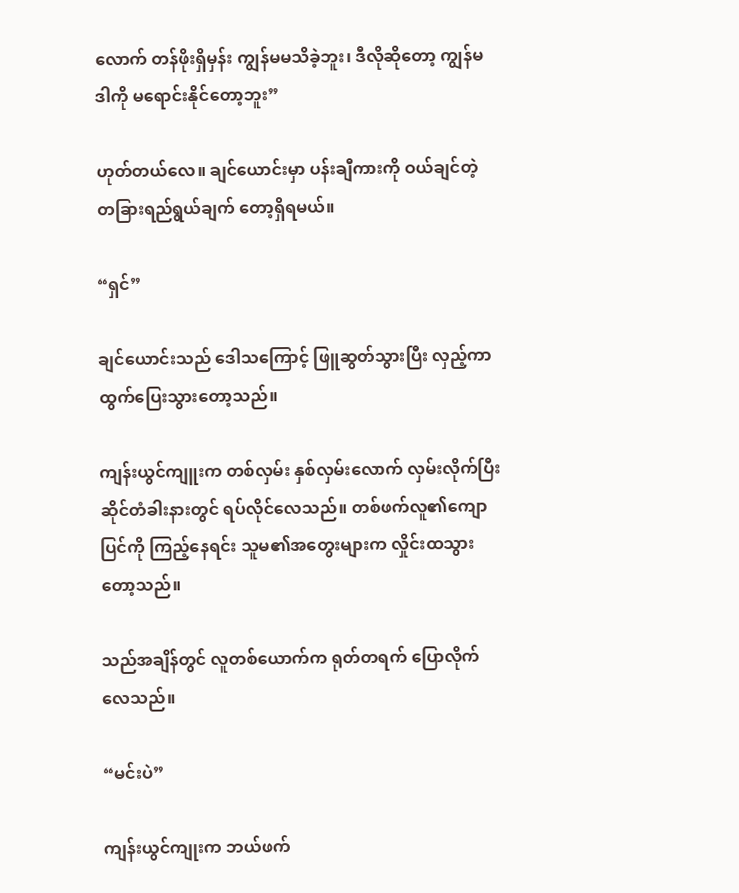လောက် တန်ဖိုးရှိမှန်း ကျွန်မမသိခဲ့ဘူး၊ ဒီလိုဆိုတော့ ကျွန်မ ဒါကို မရောင်းနိုင်တော့ဘူး”

ဟုတ်တယ်လေ။ ချင်ယောင်းမှာ ပန်းချီကားကို ဝယ်ချင်တဲ့ တခြားရည်ရွယ်ချက် တော့ရှိရမယ်။

“ရှင်”

ချင်ယောင်းသည် ဒေါသကြောင့် ဖြူဆွတ်သွားပြီး လှည့်ကာ ထွက်ပြေးသွားတော့သည်။

ကျန်းယွင်ကျူးက တစ်လှမ်း နှစ်လှမ်းလောက် လှမ်းလိုက်ပြီး ဆိုင်တံခါးနားတွင် ရပ်လိုင်လေသည်။ တစ်ဖက်လူ၏ကျောပြင်ကို ကြည့်နေရင်း သူမ၏အတွေးများက လှိုင်းထသွားတော့သည်။

သည်အချိန်တွင် လူတစ်ယောက်က ရုတ်တရက် ပြောလိုက်လေသည်။

“မင်းပဲ”

ကျန်းယွင်ကျုးက ဘယ်ဖက်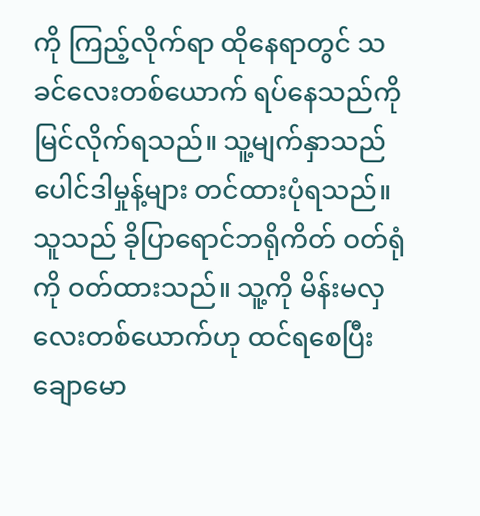ကို ကြည့်လိုက်ရာ ထိုနေရာတွင် သခင်လေးတစ်ယောက် ရပ်နေသည်ကို မြင်လိုက်ရသည်။ သူ့မျက်နှာသည် ပေါင်ဒါမှုန့်များ တင်ထားပုံရသည်။ သူသည် ခိုပြာရောင်ဘရိုကိတ် ဝတ်ရုံကို ဝတ်ထားသည်။ သူ့ကို မိန်းမလှလေးတစ်ယောက်ဟု ထင်ရစေပြီး ချောမော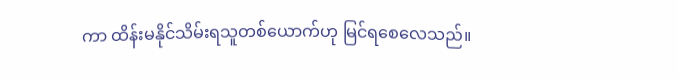ကာ ထိန်းမနိုင်သိမ်းရသူတစ်ယောက်ဟု မြင်ရစေလေသည်။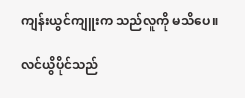ကျန်းယွင်ကျူးက သည်လူကို မသိပေ။

လင်ယွိပိုင်သည်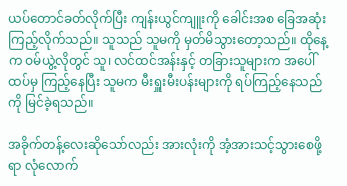ယပ်တောင်ခတ်လိုက်ပြီး ကျန်းယွင်ကျူးကို ခေါင်းအစ ခြေအဆုံး ကြည့်လိုက်သည်။ သူသည် သူမကို မှတ်မိသွားတော့သည်။ ထိုနေ့က ဝမ်ယွဲ့လိုတွင် သူ၊ လင်ထင်အန်းနှင့် တခြားသူများက အပေါ်ထပ်မှ ကြည့်နေပြီး သူမက မီးရှူးမီးပန်းများကို ရပ်ကြည့်နေသည်ကို မြင်ခဲ့ရသည်။

အခိုက်တန့်လေးဆိုသော်လည်း အားလုံးကို အံ့အားသင့်သွားစေဖို့ရာ လုံလောက်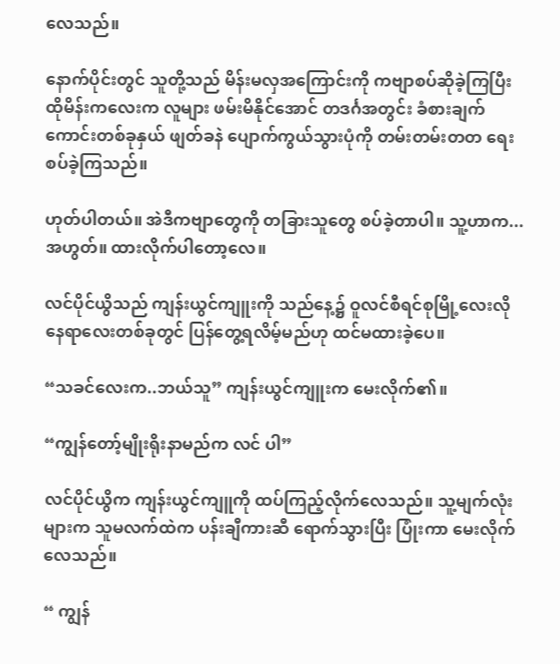လေသည်။

နောက်ပိုင်းတွင် သူတို့သည် မိန်းမလှအကြောင်းကို ကဗျာစပ်ဆိုခဲ့ကြပြီး ထိုမိန်းကလေးက လူများ ဖမ်းမိနိုင်အောင် တဒင်္ဂအတွင်း ခံစားချက်ကောင်းတစ်ခုနှယ် ဖျတ်ခနဲ ပျောက်ကွယ်သွားပုံကို တမ်းတမ်းတတ ရေးစပ်ခဲ့ကြသည်။

ဟုတ်ပါတယ်။ အဲဒီကဗျာတွေကို တခြားသူတွေ စပ်ခဲ့တာပါ။ သူ့ဟာက... အဟွတ်။ ထားလိုက်ပါတော့လေ။

လင်ပိုင်ယွိသည် ကျန်းယွင်ကျူးကို သည်နေ့၌ ဝူလင်စီရင်စုမြို့လေးလို နေရာလေးတစ်ခုတွင် ပြန်တွေ့ရလိမ့်မည်ဟု ထင်မထားခဲ့ပေ။

“သခင်လေးက..ဘယ်သူ” ကျန်းယွင်ကျူးက မေးလိုက်၏။

“ကျွန်တော့်မျိုးရိုးနာမည်က လင် ပါ”

လင်ပိုင်ယွိက ကျန်းယွင်ကျူကို ထပ်ကြည့်လိုက်လေသည်။ သူ့မျက်လုံးများက သူမလက်ထဲက ပန်းချီကားဆီ ရောက်သွားပြီး ပြုံးကာ မေးလိုက်လေသည်။

“ ကျွန်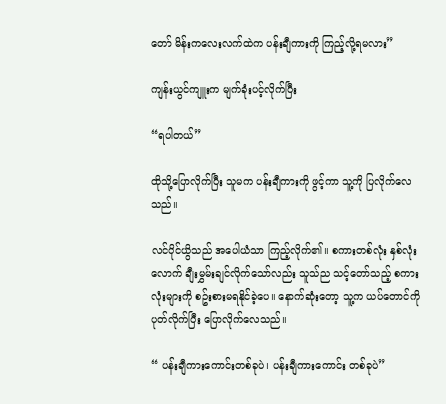တော် မိန်းကလေးလက်ထဲက ပန်းချီကားကို ကြည့်လို့ရမလား”

ကျန်းယွင်ကျူးက မျက်ခုံးပင့်လိုက်ပြီး

“ရပါတယ်”

ထိုသို့ပြောလိုက်ပြီး သူမက ပန်းချီကားကို ဖွင့်ကာ သူ့ကို ပြလိုက်လေသည်။

လင်ပိုင်ယွိသည် အပေါယံသာ ကြည့်လိုက်၏။ စကားတစ်လုံး နှစ်လုံးလောက် ချီးမွှမ်းချင်လိုက်သော်လည်း သူသ်ည သင့်တော်သည့် စကားလုံးများကို စဥ်းစားမရနိုင်ခဲ့ပေ။ နောက်ဆုံးတော့ သူ့က ယပ်တောင်ကို ပုတ်လိုက်ပြီး ပြောလိုက်လေသည်။

“ ပန်းချီကားကောင်းတစ်ခုပဲ၊ ပန်းချီကားကောင်း တစ်ခုပဲ”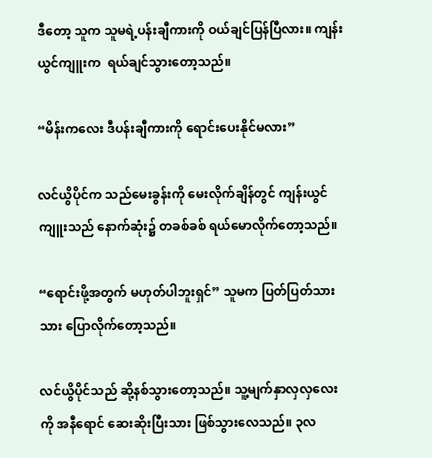ဒီတော့ သူက သူမရဲ့ပန်းချီကားကို ဝယ်ချင်ပြန်ပြီလား။ ကျန်းယွင်ကျူးက  ရယ်ချင်သွားတော့သည်။

“မိန်းကလေး ဒီပန်းချီကားကို ရောင်းပေးနိုင်မလား”

လင်ယွိပိုင်က သည်မေးခွန်းကို မေးလိုက်ချိန်တွင် ကျန်းယွင်ကျူးသည် နောက်ဆုံး၌ တခစ်ခစ် ရယ်မောလိုက်တော့သည်။

“ရောင်းဖို့အတွက် မဟုတ်ပါဘူးရှင်” သူမက ပြတ်ပြတ်သားသား ပြောလိုက်တော့သည်။

လင်ယွိပိုင်သည် ဆို့နစ်သွားတော့သည်။ သူ့မျက်နှာလှလှလေးကို အနီရောင် ဆေးဆိုးပြီးသား ဖြစ်သွားလေသည်။ ၃လ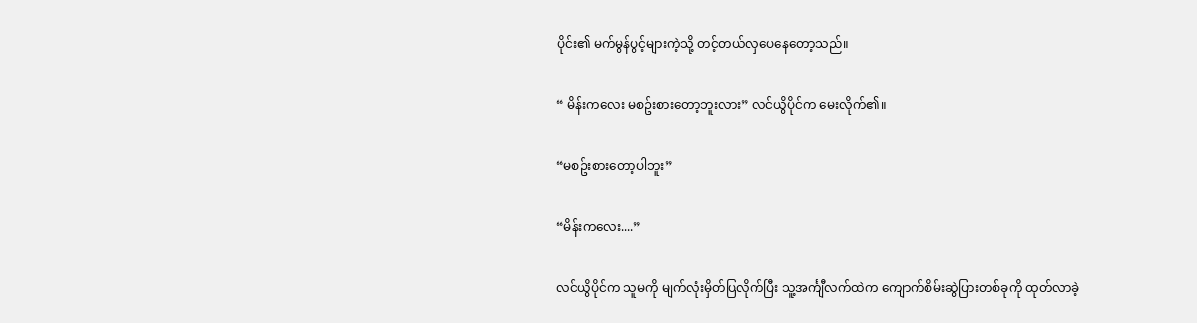ပိုင်း၏ မက်မွန်ပွင့်များကဲ့သို့ တင့်တယ်လှပေနေတော့သည်။

“ မိန်းကလေး မစဥ်းစားတော့ဘူးလား” လင်ယွိပိုင်က မေးလိုက်၏။

“မစဥ်းစားတော့ပါဘူး”

“မိန်းကလေး....”

လင်ယွိပိုင်က သူမကို မျက်လုံးမှိတ်ပြလိုက်ပြီး သူ့အင်္ကျီလက်ထဲက ကျောက်စိမ်းဆွဲပြားတစ်ခုကို ထုတ်လာခဲ့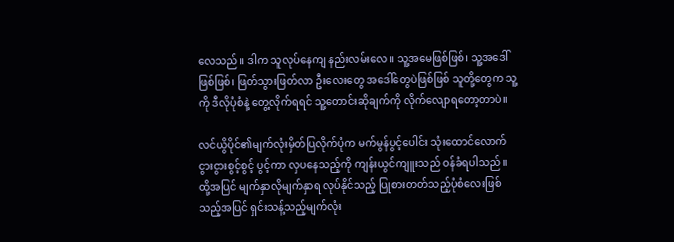လေသည်။ ဒါက သူလုပ်နေကျ နည်းလမ်းလေ။ သူ့အမေဖြစ်ဖြစ်၊ သူ့အဒေါ်ဖြစ်ဖြစ်၊ ဖြတ်သွားဖြတ်လာ ဦးလေးတွေ အဒေါ်တွေပဲဖြစ်ဖြစ် သူတို့တွေက သူ့ကို ဒီလိုပုံစံနဲ့ တွေ့လိုက်ရရင် သူ့တောင်းဆိုချက်ကို လိုက်လျောရတော့တာပဲ။

လင်ယွိပိုင်၏မျက်လုံးမှိတ်ပြလိုက်ပုံက မက်မွန်ပွင့်ပေါင်း သုံးထောင်လောက် ငွားငွားစွင့်စွင့် ပွင့်ကာ လှပနေသည့်ကို ကျန်းယွင်ကျူးသည် ဝန်ခံရပါသည်။ ထို့အပြင် မျက်နှာလိုမျက်နှာရ လုပ်နိုင်သည့် ပြုစားတတ်သည့်ပုံစံလေးဖြစ်သည့်အပြင် ရှင်းသန့်သည့်မျက်လုံး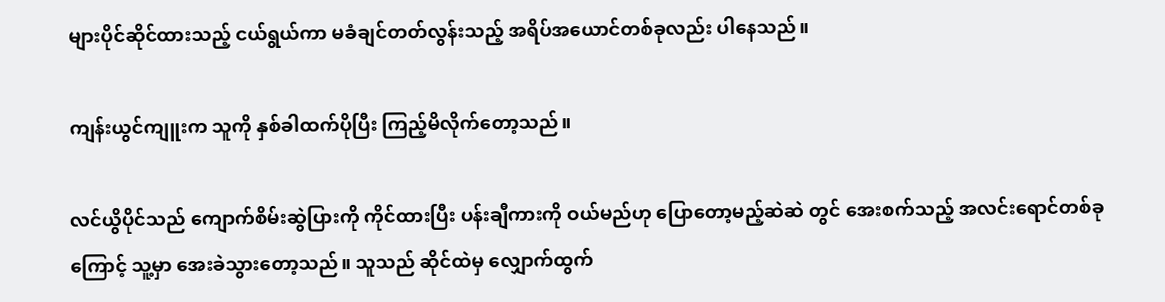များပိုင်ဆိုင်ထားသည့် ငယ်ရွယ်ကာ မခံချင်တတ်လွန်းသည့် အရိပ်အယောင်တစ်ခုလည်း ပါနေသည်။

ကျန်းယွင်ကျူးက သူကို နှစ်ခါထက်ပိုပြီး ကြည့်မိလိုက်တော့သည်။

လင်ယွိပိုင်သည် ကျောက်စိမ်းဆွဲပြားကို ကိုင်ထားပြီး ပန်းချီကားကို ဝယ်မည်ဟု ပြောတော့မည့်ဆဲဆဲ တွင် အေးစက်သည့် အလင်းရောင်တစ်ခုကြောင့် သူ့မှာ အေးခဲသွားတော့သည်။ သူသည် ဆိုင်ထဲမှ လျှောက်ထွက်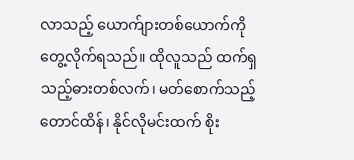လာသည့် ယောက်ျားတစ်ယောက်ကို တွေ့လိုက်ရသည်။ ထိုလူသည် ထက်ရှသည့်ဓားတစ်လက်၊ မတ်စောက်သည့်တောင်ထိန်၊ နိုင်လိုမင်းထက် စိုး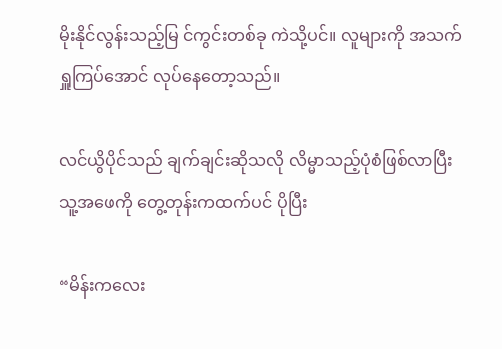မိုးနိုင်လွန်းသည့်မြ င်ကွင်းတစ်ခု ကဲသို့ပင်။ လူများကို အသက်ရှူကြပ်အောင် လုပ်နေတော့သည်။

လင်ယွိပိုင်သည် ချက်ချင်းဆိုသလို လိမ္မာသည့်ပုံစံဖြစ်လာပြီး သူ့အဖေကို တွေ့တုန်းကထက်ပင် ပိုပြီး

“မိန်းကလေး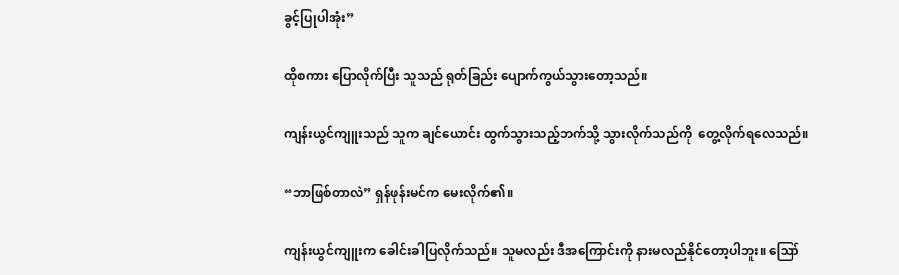ခွင့်ပြုပါအုံး”

ထိုစကား ပြောလိုက်ပြီး သူသည် ရုတ်ခြည်း ပျောက်ကွယ်သွားတော့သည်။

ကျန်းယွင်ကျူးသည် သူက ချင်ယောင်း ထွက်သွားသည့်ဘက်သို့ သွားလိုက်သည်ကို  တွေ့လိုက်ရလေသည်။

“ဘာဖြစ်တာလဲ” ရှန်ဖုန်းမင်က မေးလိုက်၏။

ကျန်းယွင်ကျူးက ခေါင်းခါပြလိုက်သည်။ သူမလည်း ဒီအကြောင်းကို နားမလည်နိုင်တော့ပါဘူး။ ဪ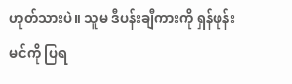ဟုတ်သားပဲ။ သူမ ဒီပန်းချီကားကို ရှန်ဖုန်းမင်ကို ပြရ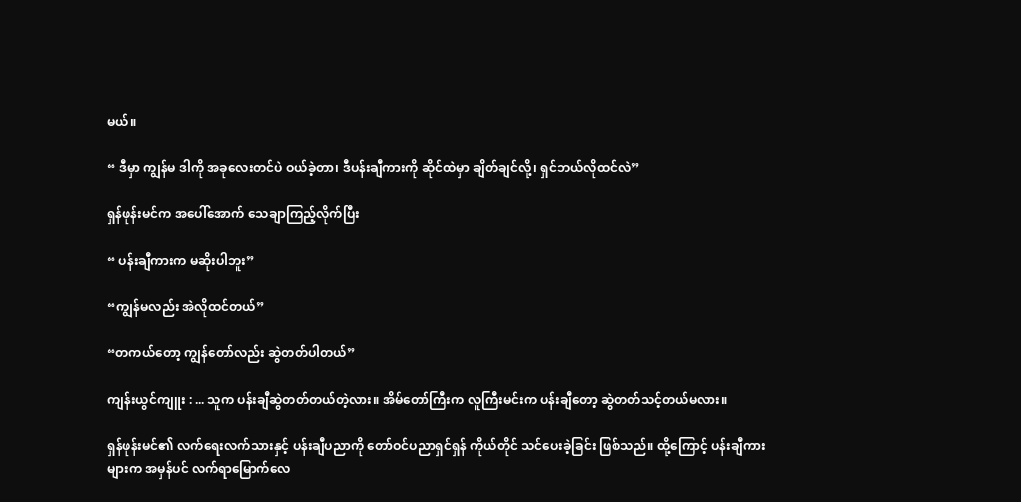မယ်။

“ ဒီမှာ ကျွန်မ ဒါကို အခုလေးတင်ပဲ ဝယ်ခဲ့တာ၊ ဒီပန်းချီကားကို ဆိုင်ထဲမှာ ချိတ်ချင်လို့၊ ရှင်ဘယ်လိုထင်လဲ”

ရှန်ဖုန်းမင်က အပေါ်အောက် သေချာကြည့်လိုက်ပြီး

“ ပန်းချီကားက မဆိုးပါဘူး”

“ကျွန်မလည်း အဲလိုထင်တယ်”

“တကယ်တော့ ကျွန်တော်လည်း ဆွဲတတ်ပါတယ်”

ကျန်းယွင်ကျူး : ... သူက ပန်းချီဆွဲတတ်တယ်တဲ့လား။ အိမ်တော်ကြီးက လူကြီးမင်းက ပန်းချီတော့ ဆွဲတတ်သင့်တယ်မလား။

ရှန်ဖုန်းမင်၏ လက်ရေးလက်သားနှင့် ပန်းချီပညာကို တော်ဝင်ပညာရှင်ရှန် ကိုယ်တိုင် သင်ပေးခဲ့ခြင်း ဖြစ်သည်။ ထို့ကြောင့် ပန်းချီကားများက အမှန်ပင် လက်ရာမြောက်လေ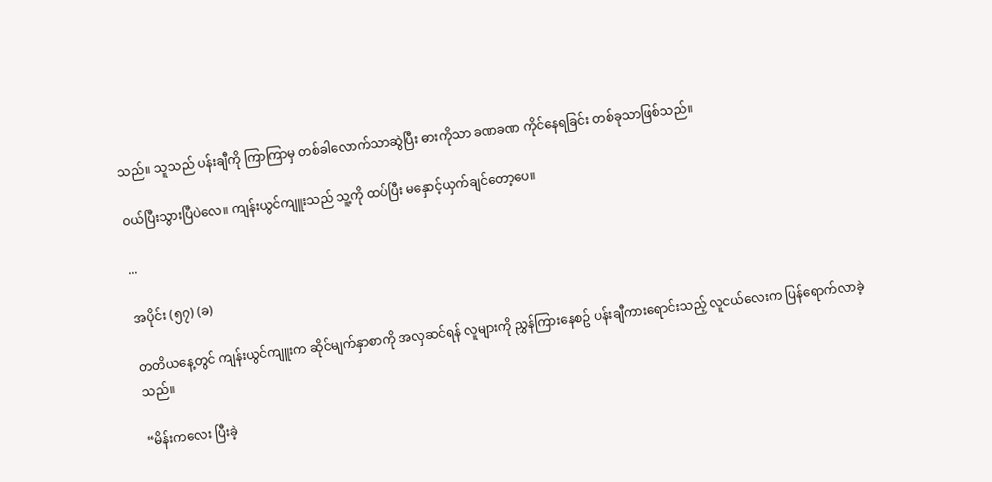သည်။ သူသည် ပန်းချီကို ကြာကြာမှ တစ်ခါလောက်သာဆွဲပြီး ဓားကိုသာ ခဏခဏ ကိုင်နေရခြင်း တစ်ခုသာဖြစ်သည်။

ဝယ်ပြီးသွားပြီပဲလေ။ ကျန်းယွင်ကျူးသည် သူ့ကို ထပ်ပြီး မနှောင့်ယှက်ချင်တော့ပေ။

...

အပိုင်း (၅၇) (ခ)

တတိယနေ့တွင် ကျန်းယွင်ကျူးက ဆိုင်မျက်နှာစာကို အလှဆင်ရန် လူများကို ညွှန်ကြားနေစဥ် ပန်းချီကားရောင်းသည့် လူငယ်လေးက ပြန်ရောက်လာခဲ့သည်။

“မိန်းကလေး ပြီးခဲ့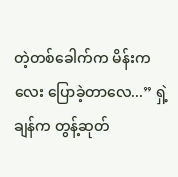တဲ့တစ်ခေါက်က မိန်းကလေး ပြောခဲ့တာလေ...” ရှဲ့ချန်က တွန့်ဆုတ်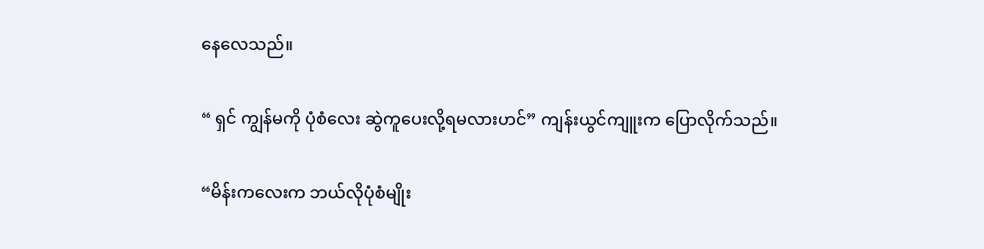နေလေသည်။

“ ရှင် ကျွန်မကို ပုံစံလေး ဆွဲကူပေးလို့ရမလားဟင်” ကျန်းယွင်ကျူးက ပြောလိုက်သည်။

“မိန်းကလေးက ဘယ်လိုပုံစံမျိုး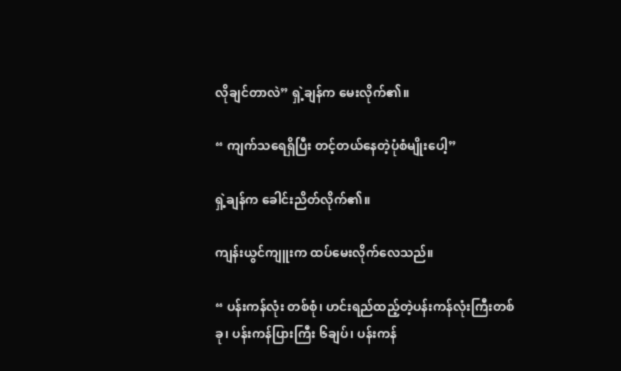လိုချင်တာလဲ” ရှဲ့ချန်က မေးလိုက်၏။

“ ကျက်သရေရှိပြီး တင့်တယ်နေတဲ့ပုံစံမျိုးပေါ့”

ရှဲ့ချန်က ခေါင်းညိတ်လိုက်၏။

ကျန်းယွင်ကျူးက ထပ်မေးလိုက်လေသည်။

“ ပန်းကန်လုံး တစ်စုံ၊ ဟင်းရည်ထည့်တဲ့ပန်းကန်လုံးကြီးတစ်ခု၊ ပန်းကန်ပြားကြီး ၆ချပ်၊ ပန်းကန်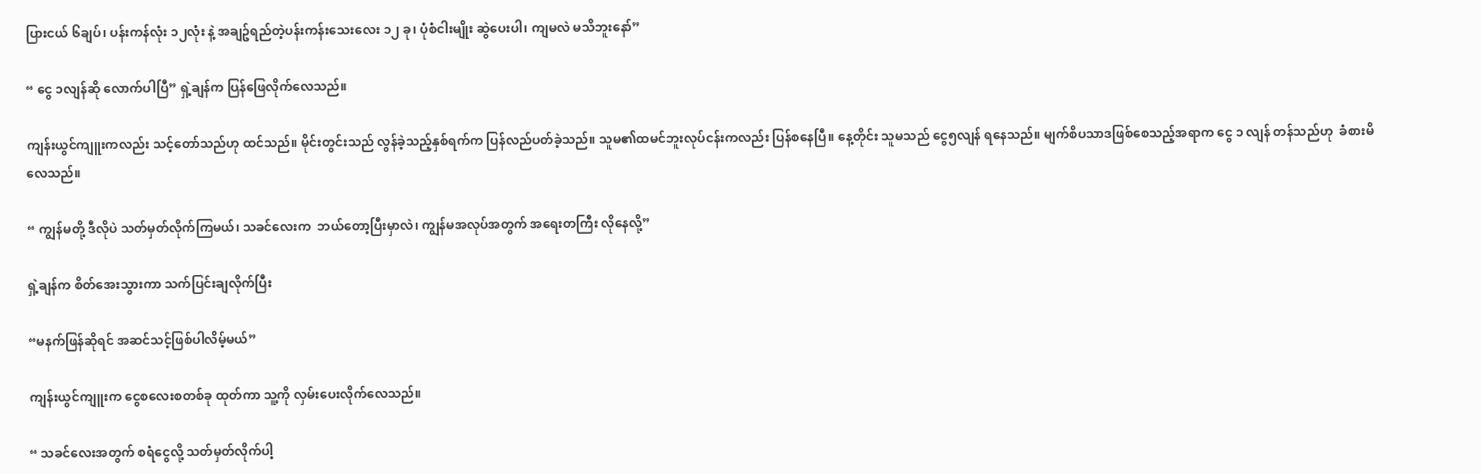ပြားငယ် ၆ချပ်၊ ပန်းကန်လုံး ၁၂လုံး နဲ့ အချဥ်ရည်တဲ့ပန်းကန်းသေးလေး ၁၂ ခု၊ ပုံစံငါးမျိုး ဆွဲပေးပါ၊ ကျမလဲ မသိဘူးနော်”

“ ငွေ ၁လျန်ဆို လောက်ပါပြီ” ရှဲ့ချန်က ပြန်ဖြေလိုက်လေသည်။

ကျန်းယွင်ကျူးကလည်း သင့်တော်သည်ဟု ထင်သည်။ မိုင်းတွင်းသည် လွန်ခဲ့သည့်နှစ်ရက်က ပြန်လည်ပတ်ခဲ့သည်။ သူမ၏ထမင်ဘူးလုပ်ငန်းကလည်း ပြန်စနေပြီ။ နေ့တိုင်း သူမသည် ငွေ၅လျန် ရနေသည်။ မျက်စိပသာဒဖြစ်စေသည့်အရာက ငွေ ၁ လျန် တန်သည်ဟု  ခံစားမိလေသည်။

“ ကျွန်မတို့ ဒီလိုပဲ သတ်မှတ်လိုက်ကြမယ်၊ သခင်လေးက  ဘယ်တော့ပြီးမှာလဲ၊ ကျွန်မအလုပ်အတွက် အရေးတကြီး လိုနေလို့”

ရှဲ့ချန်က စိတ်အေးသွားကာ သက်ပြင်းချလိုက်ပြီး

“မနက်ဖြန်ဆိုရင် အဆင်သင့်ဖြစ်ပါလိမ့်မယ်”

ကျန်းယွင်ကျူးက ငွေစလေးစတစ်ခု ထုတ်ကာ သူ့ကို လှမ်းပေးလိုက်လေသည်။

“ သခင်လေးအတွက် စရံငွေလို့ သတ်မှတ်လိုက်ပါ့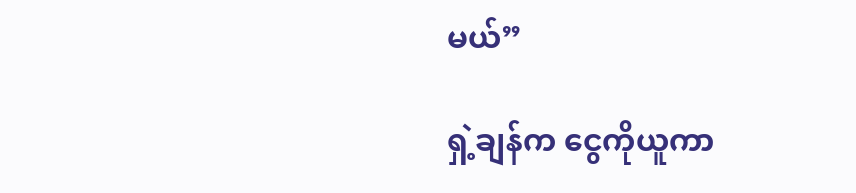မယ်”

ရှဲ့ချန်က ငွေကိုယူကာ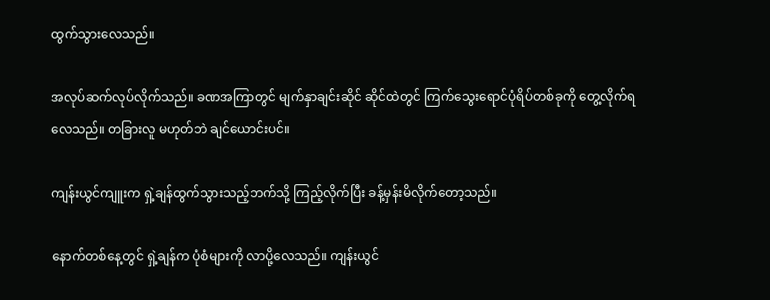ထွက်သွားလေသည်။

အလုပ်ဆက်လုပ်လိုက်သည်။ ခဏအကြာတွင် မျက်နှာချင်းဆိုင် ဆိုင်ထဲတွင် ကြက်သွေးရောင်ပုံရိပ်တစ်ခုကို တွေ့လိုက်ရလေသည်။ တခြားလူ မဟုတ်ဘဲ ချင်ယောင်းပင်။

ကျန်းယွင်ကျူးက ရှဲ့ချန်ထွက်သွားသည့်ဘက်သို့ ကြည့်လိုက်ပြီး ခန့်မှန်းမိလိုက်တော့သည်။

နောက်တစ်နေ့တွင် ရှဲ့ချန်က ပုံစံများကို လာပို့လေသည်။ ကျန်းယွင်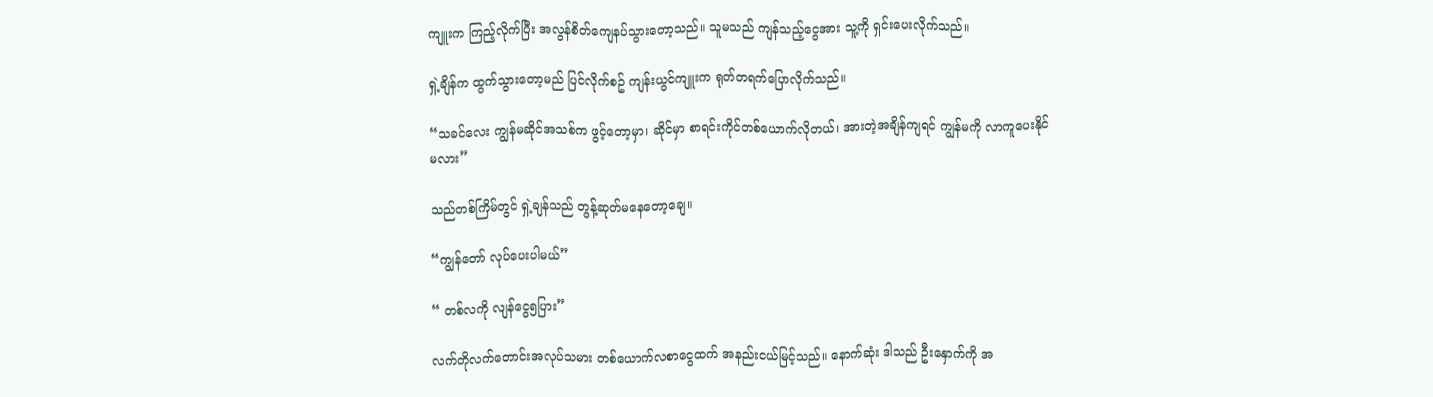ကျူးက ကြည့်လိုက်ပြီး အလွန်စိတ်ကျေနပ်သွားတော့သည်။ သူမသည် ကျန်သည့်ငွေအား သူ့ကို ရှင်းပေးလိုက်သည်။

ရှဲ့ချိန်က ထွက်သွားတော့မည် ပြင်လိုက်စဥ် ကျန်းယွင်ကျူးက ရုတ်တရက်ပြောလိုက်သည်။

“သခင်လေး ကျွန်မဆိုင်အသစ်က ဖွင့်တော့မှာ၊ ဆိုင်မှာ စာရင်းကိုင်တစ်ယောက်လိုတယ်၊ အားတဲ့အချိန်ကျရင် ကျွန်မကို လာကူပေးနိုင်မလား”

သည်တစ်ကြိမ်တွင် ရှဲ့ချန်သည် တွန့်ဆုတ်မနေတော့ချေ။

“ကျွန်တော် လုပ်ပေးပါမယ်”

“ တစ်လကို လျန်ငွေ၅ပြား”

လက်တိုလက်တောင်းအလုပ်သမား တစ်ယောက်လစာငွေထက် အနည်းငယ်မြင့်သည်။ နောက်ဆုံး ဒါသည် ဦးနှောက်ကို အ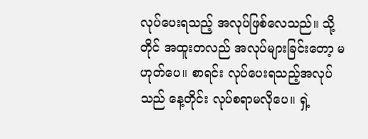လုပ်ပေးရသည့် အလုပ်ဖြစ်လေသည်။ သို့တိုင် အထူးတလည် အလုပ်များခြင်းတော့ မဟုတ်ပေ။ စာရင်း လုပ်ပေးရသည့်အလုပ်သည် နေ့တိုင်း လုပ်စရာမလိုပေ။ ရှဲ့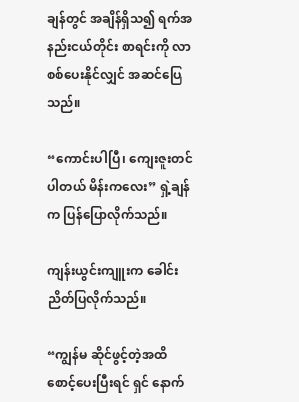ချန်တွင် အချိန်ရှိသ၍ ရက်အနည်းငယ်တိုင်း စာရင်းကို လာစစ်ပေးနိုင်လျှင် အဆင်ပြေသည်။

“ကောင်းပါပြီ၊ ကျေးဇူးတင်ပါတယ် မိန်းကလေး” ရှဲ့ချန်က ပြန်ပြောလိုက်သည်။

ကျန်းယွင်းကျူးက ခေါင်းညိတ်ပြလိုက်သည်။

“ကျွန်မ ဆိုင်ဖွင့်တဲ့အထိ စောင့်ပေးပြီးရင် ရှင် နောက်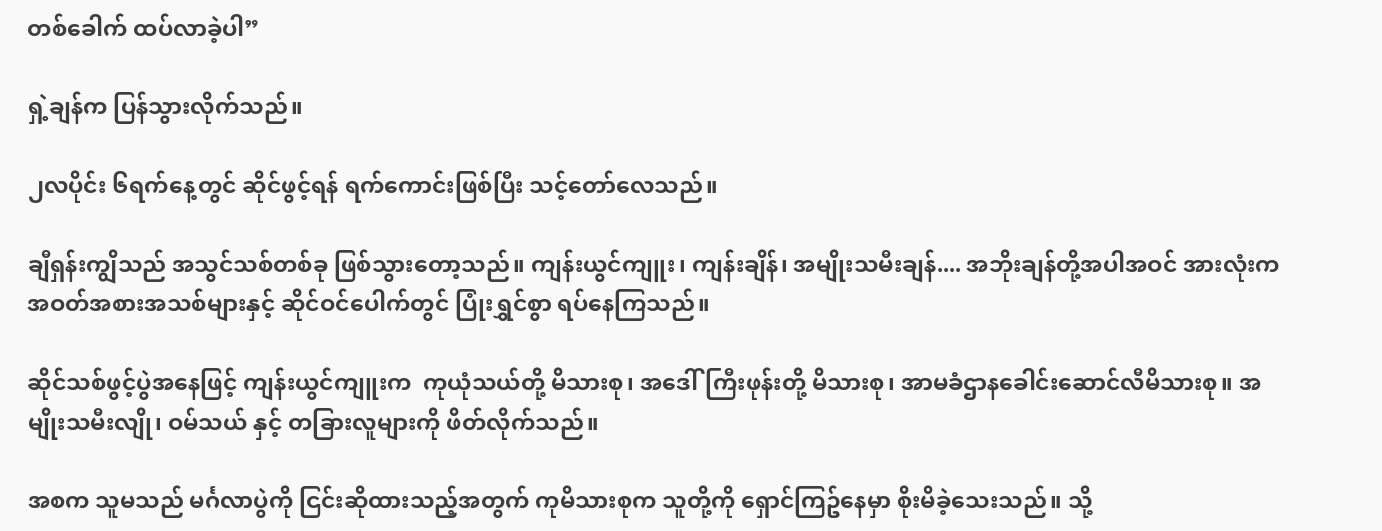တစ်ခေါက် ထပ်လာခဲ့ပါ”

ရှဲ့ချန်က ပြန်သွားလိုက်သည်။

၂လပိုင်း ၆ရက်နေ့တွင် ဆိုင်ဖွင့်ရန် ရက်ကောင်းဖြစ်ပြီး သင့်တော်လေသည်။

ချီရှန်းကျွိသည် အသွင်သစ်တစ်ခု ဖြစ်သွားတော့သည်။ ကျန်းယွင်ကျူး၊ ကျန်းချိန်၊ အမျိုးသမီးချန်.... အဘိုးချန်တို့အပါအဝင် အားလုံးက အဝတ်အစားအသစ်များနှင့် ဆိုင်ဝင်ပေါက်တွင် ပြုံးရွှင်စွာ ရပ်နေကြသည်။

ဆိုင်သစ်ဖွင့်ပွဲအနေဖြင့် ကျန်းယွင်ကျူးက  ကုယုံသယ်တို့ မိသားစု၊ အဒေါ်ကြီးဖုန်းတို့ မိသားစု၊ အာမခံဌာနခေါင်းဆောင်လီမိသားစု။ အမျိုးသမီးလျို၊ ဝမ်သယ် နှင့် တခြားလူများကို ဖိတ်လိုက်သည်။

အစက သူမသည် မင်္ဂလာပွဲကို ငြင်းဆိုထားသည့်အတွက် ကုမိသားစုက သူတို့ကို ရှောင်ကြဥ်နေမှာ စိုးမိခဲ့သေးသည်။ သို့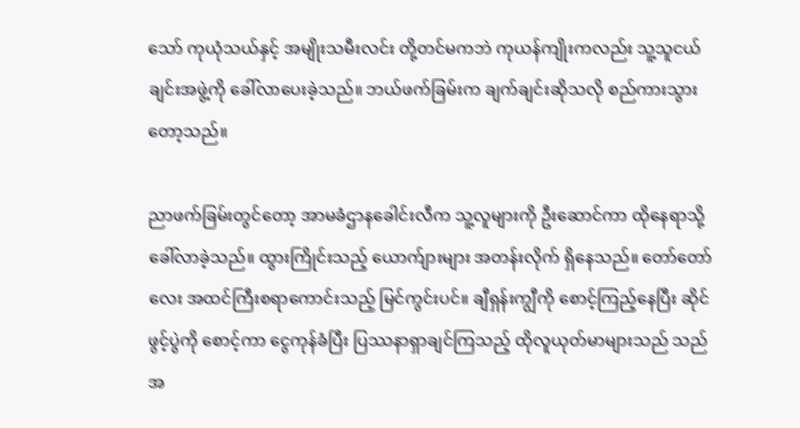သော် ကုယုံသယ်နှင့် အမျိုးသမီးလင်း တို့တင်မကဘဲ ကုယန်ကျိုးကလည်း သူ့သူငယ်ချင်းအဖွဲ့ကို ခေါ်လာပေးခဲ့သည်။ ဘယ်ဖက်ခြမ်းက ချက်ချင်းဆိုသလို စည်ကားသွားတော့သည်။

ညာဖက်ခြမ်းတွင်တော့ အာမခံဌာနခေါင်းလီက သူ့လူများကို ဦးဆောင်ကာ ထိုနေရာသို့ ခေါ်လာခဲ့သည်။ ထွားကြိုင်းသည့် ယောက်ျားများ အတန်းလိုက် ရှိနေသည်။ တော်တော်လေး အထင်ကြီးစရာကောင်းသည့် မြင်ကွင်းပင်။ ချီရှန်းကျွီကို စောင့်ကြည့်နေပြီး ဆိုင်ဖွင့်ပွဲကို စောင့်ကာ ငွေကုန်ခံပြီး ပြဿနာရှာချင်ကြသည့် ထိုလူယုတ်မာများသည် သည်အ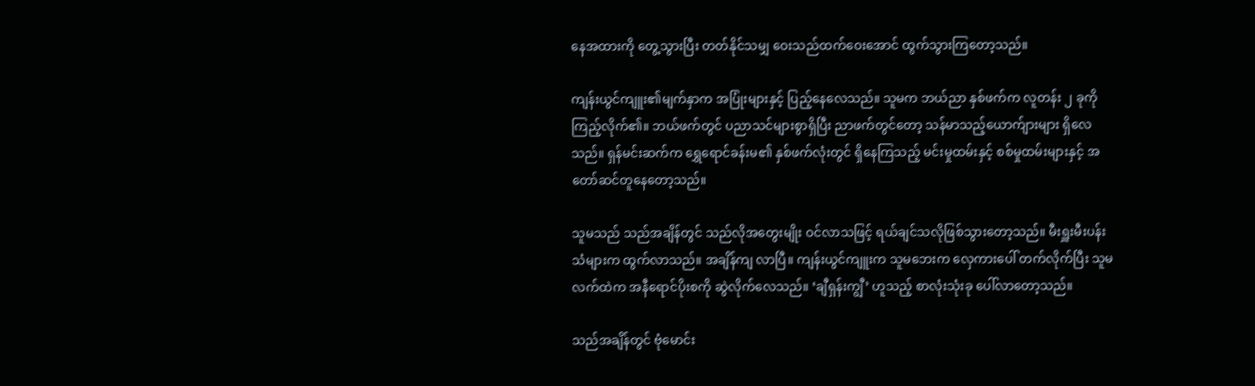နေအထားကို တွေ့သွားပြီး တတ်နိုင်သမျှ ဝေးသည်ထက်ဝေးအောင် ထွက်သွားကြတော့သည်။

ကျန်းယွင်ကျူး၏မျက်နှာက အပြုံးများနှင့် ပြည့်နေလေသည်။ သူမက ဘယ်ညာ နှစ်ဖက်က လူတန်း ၂ ခုကိုကြည့်လိုက်၏။ ဘယ်ဖက်တွင် ပညာသင်များစွာရှိပြီး ညာဖက်တွင်တော့ သန်မာသည့်ယောက်ျားများ ရှိလေသည်။ ရှန်မင်းဆက်က ရွှေရောင်ခန်းမ၏ နှစ်ဖက်လုံးတွင် ရှိနေကြသည့် မင်းမှုထမ်းနှင့် စစ်မှုထမ်းများနှင့် အတော်ဆင်တူနေတော့သည်။

သူမသည် သည်အချိန်တွင် သည်လိုအတွေးမျိုး ဝင်လာသဖြင့် ရယ်ချင်သလိုဖြစ်သွားတော့သည်။ မီးရှူးမီးပန်းသံများက ထွက်လာသည်။ အချိန်ကျ လာပြီ။ ကျန်းယွင်ကျူးက သူမဘေးက လှေကားပေါ် တက်လိုက်ပြီး သူမလက်ထဲက အနီရောင်ပိုးစကို ဆွဲလိုက်လေသည်။ ‘ချီရှန်းကျွီ’ ဟူသည့် စာလုံးသုံးခု ပေါ်လာတော့သည်။

သည်အချိန်တွင် ဗုံမောင်း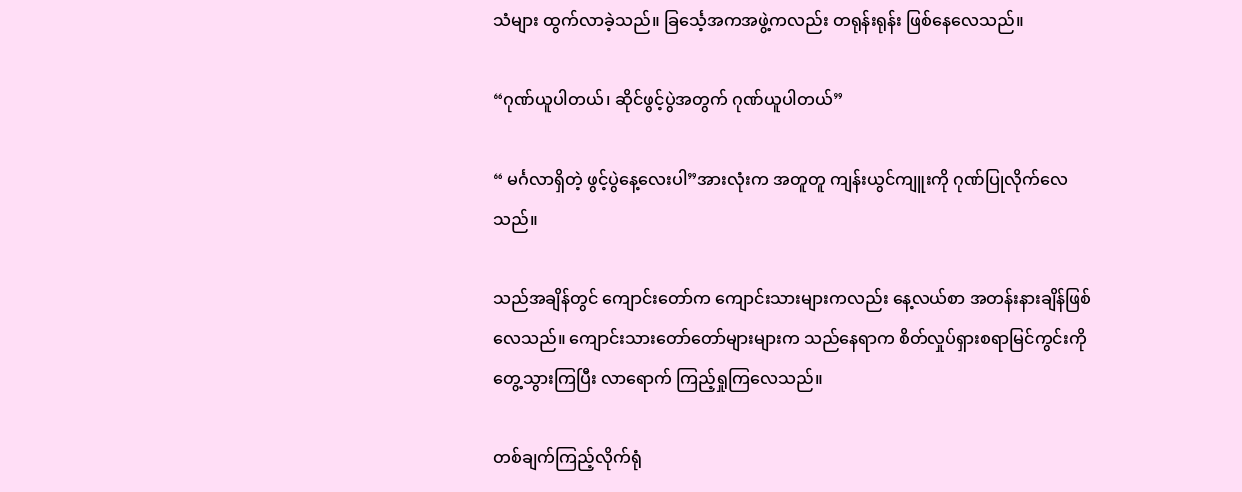သံများ ထွက်လာခဲ့သည်။ ခြင်္သေ့အကအဖွဲ့ကလည်း တရုန်းရုန်း ဖြစ်နေလေသည်။

“ဂုဏ်ယူပါတယ်၊ ဆိုင်ဖွင့်ပွဲအတွက် ဂုဏ်ယူပါတယ်”

“ မင်္ဂလာရှိတဲ့ ဖွင့်ပွဲနေ့လေးပါ”အားလုံးက အတူတူ ကျန်းယွင်ကျူးကို ဂုဏ်ပြုလိုက်လေသည်။

သည်အချိန်တွင် ကျောင်းတော်က ကျောင်းသားများကလည်း နေ့လယ်စာ အတန်းနားချိန်ဖြစ်လေသည်။ ကျောင်းသားတော်တော်များများက သည်နေရာက စိတ်လှုပ်ရှားစရာမြင်ကွင်းကို တွေ့သွားကြပြီး လာရောက် ကြည့်ရှုကြလေသည်။

တစ်ချက်ကြည့်လိုက်ရုံ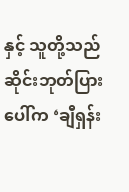နှင့် သူတို့သည် ဆိုင်းဘုတ်ပြားပေါ်က ‘ချီရှန်း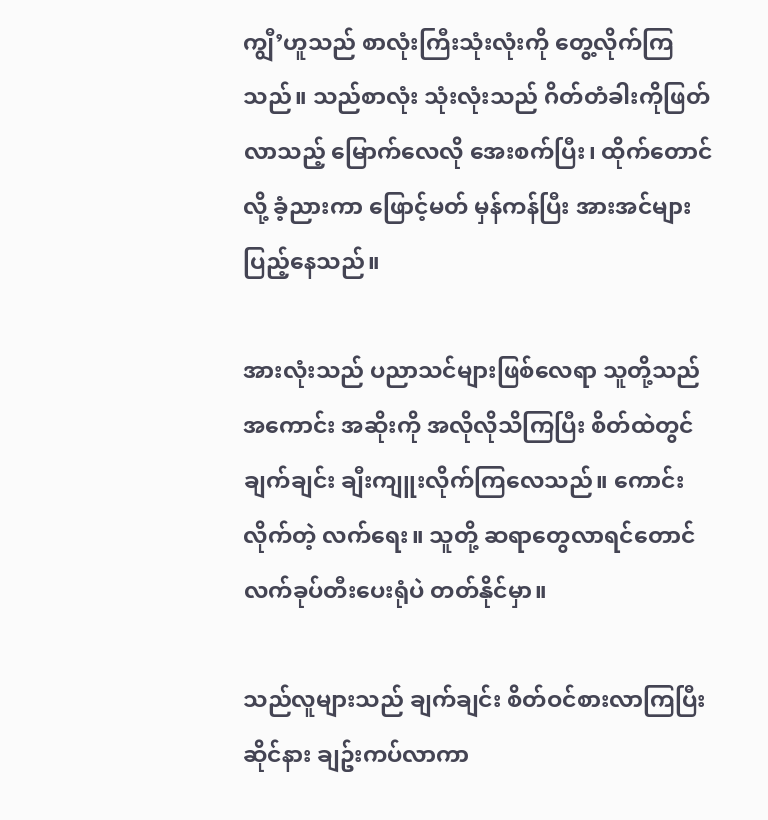ကျွီ’ဟူသည် စာလုံးကြီးသုံးလုံးကို တွေ့လိုက်ကြသည်။ သည်စာလုံး သုံးလုံးသည် ဂိတ်တံခါးကိုဖြတ်လာသည့် မြောက်လေလို အေးစက်ပြီး၊ ထိုက်တောင်လို့ ခံ့ညားကာ ဖြောင့်မတ် မှန်ကန်ပြီး အားအင်များ ပြည့်နေသည်။

အားလုံးသည် ပညာသင်များဖြစ်လေရာ သူတို့သည် အကောင်း အဆိုးကို အလိုလိုသိကြပြီး စိတ်ထဲတွင် ချက်ချင်း ချီးကျူးလိုက်ကြလေသည်။ ကောင်းလိုက်တဲ့ လက်ရေး။ သူတို့ ဆရာတွေလာရင်တောင် လက်ခုပ်တီးပေးရုံပဲ တတ်နိုင်မှာ။

သည်လူများသည် ချက်ချင်း စိတ်ဝင်စားလာကြပြီး ဆိုင်နား ချဥ်းကပ်လာကာ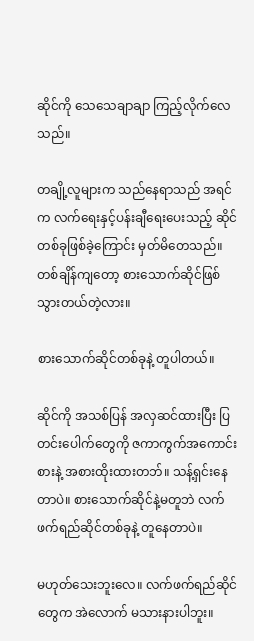ဆိုင်ကို သေသေချာချာ ကြည့်လိုက်လေသည်။

တချို့လူများက သည်နေရာသည် အရင်က လက်ရေးနှင့်ပန်းချီရေးပေးသည့် ဆိုင်တစ်ခုဖြစ်ခဲ့ကြောင်း မှတ်မိတေသည်။ တစ်ချိန်ကျတော့ စားသောက်ဆိုင်ဖြစ်သွားတယ်တဲ့လား။

စားသောက်ဆိုင်တစ်ခုနဲ့ တူပါတယ်။

ဆိုင်ကို အသစ်ပြန် အလှဆင်ထားပြီး ပြတင်းပေါက်တွေကို ဇကာကွက်အကောင်းစားနဲ့ အစားထိုးထားတဘ်။ သန့်ရှင်းနေတာပဲ။ စားသောက်ဆိုင်နဲ့မတူဘဲ လက်ဖက်ရည်ဆိုင်တစ်ခုနဲ့ တူနေတာပဲ။

မဟုတ်သေးဘူးလေ။ လက်ဖက်ရည်ဆိုင်တွေက အဲလောက် မသားနားပါဘူး။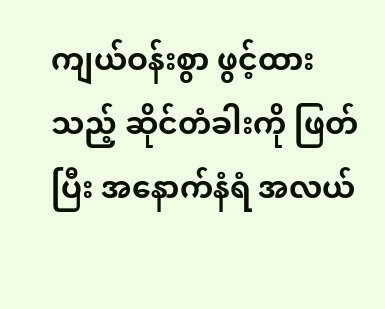ကျယ်ဝန်းစွာ ဖွင့်ထားသည့် ဆိုင်တံခါးကို ဖြတ်ပြီး အနောက်နံရံ အလယ်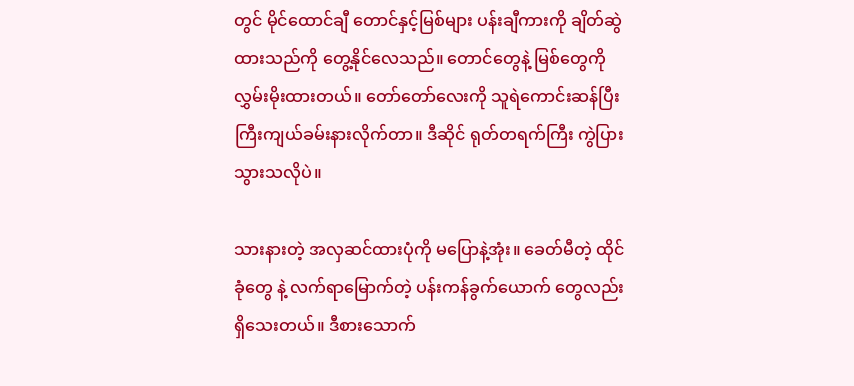တွင် မိုင်ထောင်ချီ တောင်နှင့်မြစ်များ ပန်းချီကားကို ချိတ်ဆွဲထားသည်ကို တွေ့နိုင်လေသည်။ တောင်တွေနဲ့ မြစ်တွေကို လွှမ်းမိုးထားတယ်။ တော်တော်လေးကို သူရဲကောင်းဆန်ပြီး ကြီးကျယ်ခမ်းနားလိုက်တာ။ ဒီဆိုင် ရုတ်တရက်ကြီး ကွဲပြားသွားသလိုပဲ။

သားနားတဲ့ အလှဆင်ထားပုံကို မပြောနဲ့အုံး။ ခေတ်မီတဲ့ ထိုင်ခုံတွေ နဲ့ လက်ရာမြောက်တဲ့ ပန်းကန်ခွက်ယောက် တွေလည်း ရှိသေးတယ်။ ဒီစားသောက်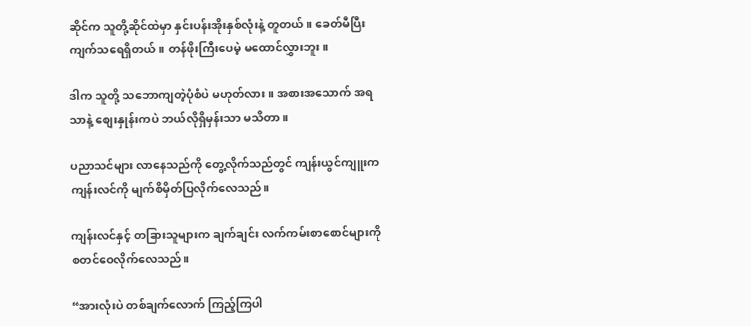ဆိုင်က သူတို့ဆိုင်ထဲမှာ နှင်းပန်းအိုးနှစ်လုံးနဲ့ တူတယ်။ ခေတ်မီပြီး ကျက်သရေရှိတယ်။ တန်ဖိုးကြီးပေမဲ့ မထောင်လွှားဘူး။

ဒါက သူတို့ သဘောကျတဲ့ပုံစံပဲ မဟုတ်လား။ အစားအသောက် အရသာနဲ့ စျေးနှုန်းကပဲ ဘယ်လိုရှိမှန်းသာ မသိတာ။

ပညာသင်များ လာနေသည်ကို တွေ့လိုက်သည်တွင် ကျန်းယွင်ကျူးက ကျန်းလင်ကို မျက်စိမှိတ်ပြလိုက်လေသည်။

ကျန်းလင်နှင့် တခြားသူများက ချက်ချင်း လက်ကမ်းစာစောင်များကို စတင်ဝေလိုက်လေသည်။

“အားလုံးပဲ တစ်ချက်လောက် ကြည့်ကြပါ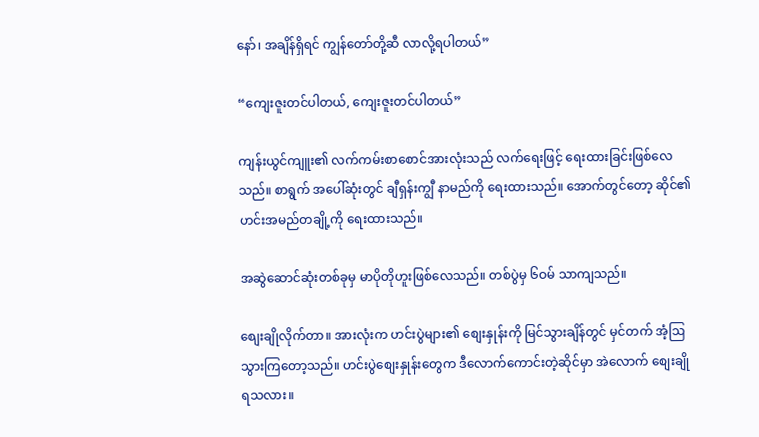နော်၊ အချိန်ရှိရင် ကျွန်တော်တို့ဆီ လာလို့ရပါတယ်”

“ကျေးဇူးတင်ပါတယ်, ကျေးဇူးတင်ပါတယ်”

ကျန်းယွင်ကျူး၏ လက်ကမ်းစာစောင်အားလုံးသည် လက်ရေးဖြင့် ရေးထားခြင်းဖြစ်လေသည်။ စာရွက် အပေါ်ဆုံးတွင် ချီရှန်းကျွီ နာမည်ကို ရေးထားသည်။ အောက်တွင်တော့ ဆိုင်၏ဟင်းအမည်တချို့ကို ရေးထားသည်။

အဆွဲဆောင်ဆုံးတစ်ခုမှ မာပိုတိုဟူးဖြစ်လေသည်။ တစ်ပွဲမှ ၆ဝမ် သာကျသည်။

စျေးချိုလိုက်တာ။ အားလုံးက ဟင်းပွဲများ၏ စျေးနှုန်းကို မြင်သွားချိန်တွင် မှင်တက် အံ့ဩသွားကြတော့သည်။ ဟင်းပွဲစျေးနှုန်းတွေက ဒီလောက်ကောင်းတဲ့ဆိုင်မှာ အဲလောက် စျေးချိုရသလား။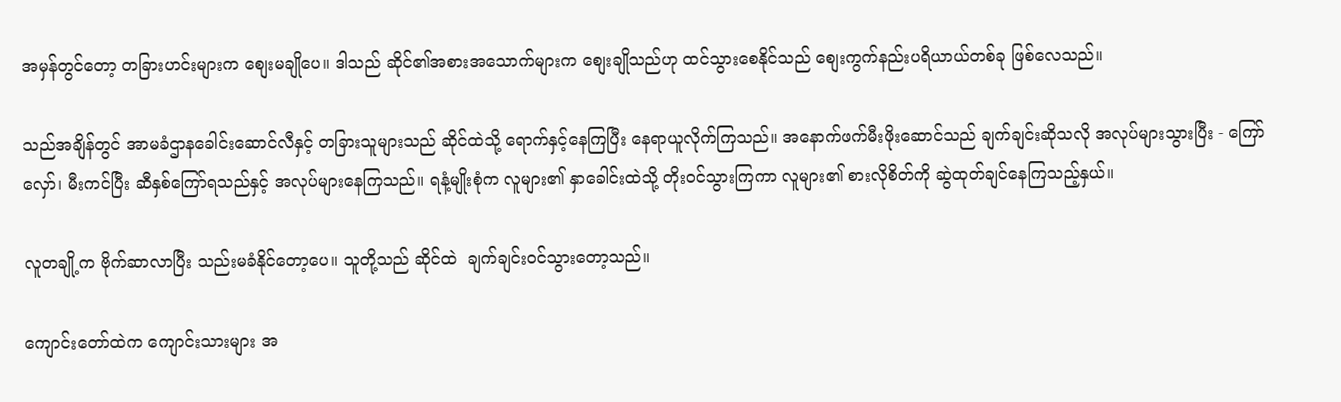အမှန်တွင်တော့ တခြားဟင်းများက စျေးမချိုပေ။ ဒါသည် ဆိုင်၏အစားအသောက်များက စျေးချိုသည်ဟု ထင်သွားစေနိုင်သည် စျေးကွက်နည်းပရိယာယ်တစ်ခု ဖြစ်လေသည်။

သည်အချိန်တွင် အာမခံဌာနခေါင်းဆောင်လီနှင့် တခြားသူများသည် ဆိုင်ထဲသို့ ရောက်နှင့်နေကြပြီး နေရာယူလိုက်ကြသည်။ အနောက်ဖက်မီးဖိုးဆောင်သည် ချက်ချင်းဆိုသလို အလုပ်များသွားပြီး - ကြော်လှော်၊ မီးကင်ပြီး ဆီနှစ်ကြော်ရသည်နှင့် အလုပ်များနေကြသည်။ ရနံ့မျိုးစုံက လူများ၏ နှာခေါင်းထဲသို့ တိုးဝင်သွားကြကာ လူများ၏ စားလိုစိတ်ကို ဆွဲထုတ်ချင်နေကြသည့်နှယ်။

လူတချို့က ဗိုက်ဆာလာပြီး သည်းမခံနိုင်တော့ပေ။ သူတို့သည် ဆိုင်ထဲ  ချက်ချင်းဝင်သွားတော့သည်။

ကျောင်းတော်ထဲက ကျောင်းသားများ အ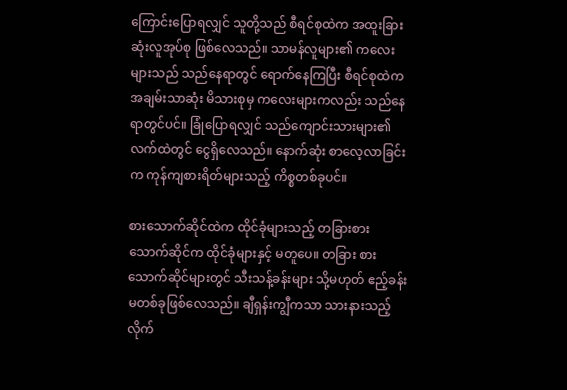ကြောင်းပြောရလျှင် သူတို့သည် စီရင်စုထဲက အထူးခြားဆုံးလူအုပ်စု ဖြစ်လေသည်။ သာမန်လူများ၏ ကလေးများသည် သည်နေရာတွင် ရောက်နေကြပြီး စီရင်စုထဲက အချမ်းသာဆုံး မိသားစုမှ ကလေးများကလည်း သည်နေရာတွင်ပင်။ ခြုံပြောရလျှင် သည်ကျောင်းသားများ၏လက်ထဲတွင် ငွေရှိလေသည်။ နောက်ဆုံး စာလေ့လာခြင်းက ကုန်ကျစားရိတ်များသည့် ကိစ္စတစ်ခုပင်။

စားသောက်ဆိုင်ထဲက ထိုင်ခုံများသည့် တခြားစားသောက်ဆိုင်က ထိုင်ခုံများနှင့် မတူပေ။ တခြား စားသောက်ဆိုင်များတွင် သီးသန့်ခန်းများ သို့မဟုတ် ဧည့်ခန်းမတစ်ခုဖြစ်လေသည်။ ချီရှန်းကျွီကသာ သားနားသည့် လိုက်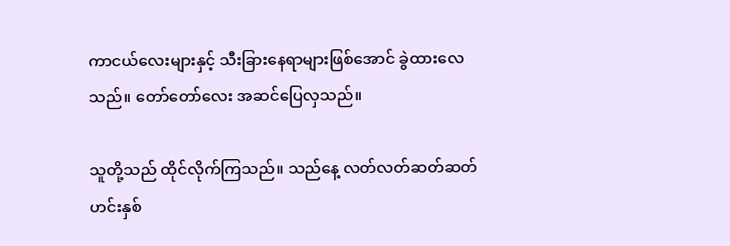ကာငယ်လေးများနှင့် သီးခြားနေရာများဖြစ်အောင် ခွဲထားလေသည်။ တော်တော်လေး အဆင်ပြေလှသည်။

သူတို့သည် ထိုင်လိုက်ကြသည်။ သည်နေ့ လတ်လတ်ဆတ်ဆတ် ဟင်းနှစ်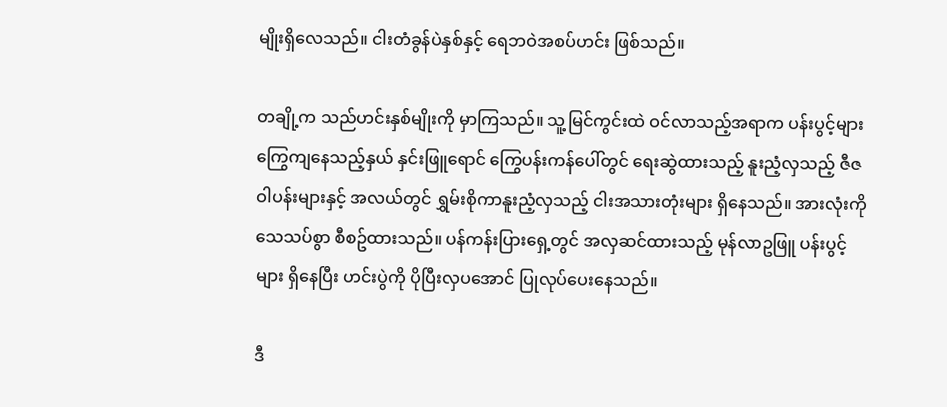မျိုးရှိလေသည်။ ငါးတံခွန်ပဲနှစ်နှင့် ရေဘဝဲအစပ်ဟင်း ဖြစ်သည်။

တချို့က သည်ဟင်းနှစ်မျိုးကို မှာကြသည်။ သူ့မြင်ကွင်းထဲ ဝင်လာသည့်အရာက ပန်းပွင့်များ ကြွေကျနေသည့်နှယ် နှင်းဖြူရောင် ကြွေပန်းကန်ပေါ်တွင် ရေးဆွဲထားသည့် နူးညံ့လှသည့် ဇီဇဝါပန်းများနှင့် အလယ်တွင် ရွှမ်းစိုကာနူးညံ့လှသည့် ငါးအသားတုံးများ ရှိနေသည်။ အားလုံးကို သေသပ်စွာ စီစဥ်ထားသည်။ ပန်ကန်းပြားရှေ့တွင် အလှဆင်ထားသည့် မုန်လာဥဖြူ ပန်းပွင့်များ ရှိနေပြီး ဟင်းပွဲကို ပိုပြီးလှပအောင် ပြုလုပ်ပေးနေသည်။

ဒီ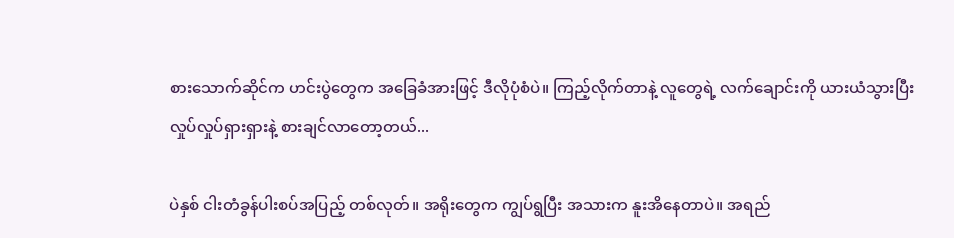စားသောက်ဆိုင်က ဟင်းပွဲတွေက အခြေခံအားဖြင့် ဒီလိုပုံစံပဲ။ ကြည့်လိုက်တာနဲ့ လူတွေရဲ့ လက်ချောင်းကို ယားယံသွားပြီး လှုပ်လှုပ်ရှားရှားနဲ့ စားချင်လာတော့တယ်...

ပဲနှစ် ငါးတံခွန်ပါးစပ်အပြည့် တစ်လုတ်။ အရိုးတွေက ကျွပ်ရွပြီး အသားက နူးအိနေတာပဲ။ အရည်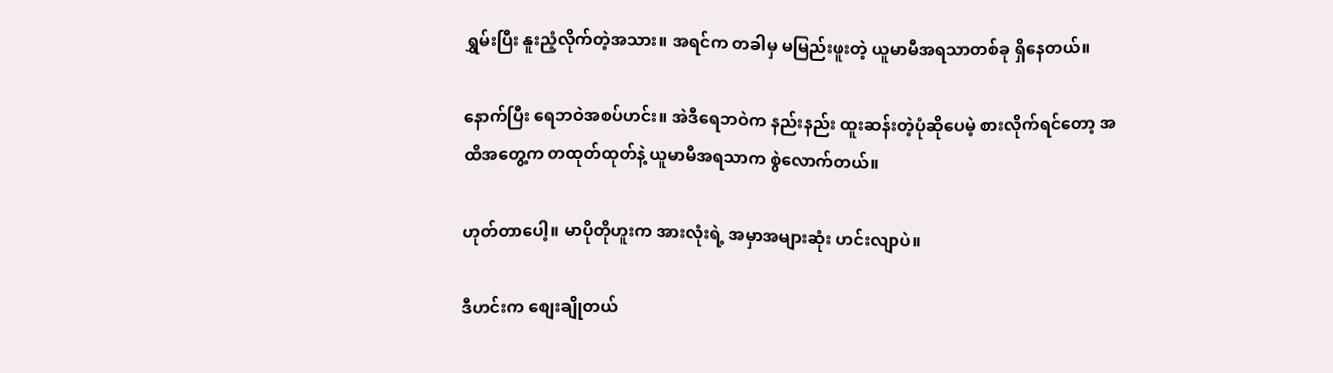ရွှမ်းပြီး နူးညံ့လိုက်တဲ့အသား။ အရင်က တခါမှ မမြည်းဖူးတဲ့ ယူမာမီအရသာတစ်ခု ရှိနေတယ်။

နောက်ပြီး ရေဘဝဲအစပ်ဟင်း။ အဲဒီရေဘဝဲက နည်းနည်း ထူးဆန်းတဲ့ပုံဆိုပေမဲ့ စားလိုက်ရင်တော့ အထိအတွေ့က တထုတ်ထုတ်နဲ့ ယူမာမီအရသာက စွဲလောက်တယ်။

ဟုတ်တာပေါ့။ မာပိုတိုဟူးက အားလုံးရဲ့ အမှာအများဆုံး ဟင်းလျာပဲ။

ဒီဟင်းက စျေးချိုတယ်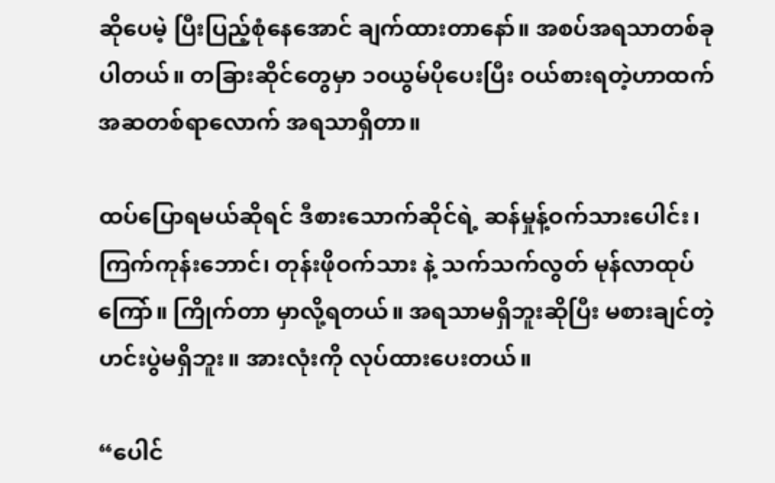ဆိုပေမဲ့ ပြီးပြည့်စုံနေအောင် ချက်ထားတာနော်။ အစပ်အရသာတစ်ခုပါတယ်။ တခြားဆိုင်တွေမှာ ၁၀ယွမ်ပိုပေးပြီး ဝယ်စားရတဲ့ဟာထက် အဆတစ်ရာလောက် အရသာရှိတာ။

ထပ်ပြောရမယ်ဆိုရင် ဒီစားသောက်ဆိုင်ရဲ့ ဆန်မှုန့်ဝက်သားပေါင်း၊ ကြက်ကုန်းဘောင်၊ တုန်းဖိုဝက်သား နဲ့ သက်သက်လွတ် မုန်လာထုပ်ကြော်။ ကြိုက်တာ မှာလို့ရတယ်။ အရသာမရှိဘူးဆိုပြီး မစားချင်တဲ့ ဟင်းပွဲမရှိဘူး။ အားလုံးကို လုပ်ထားပေးတယ်။

“ပေါင်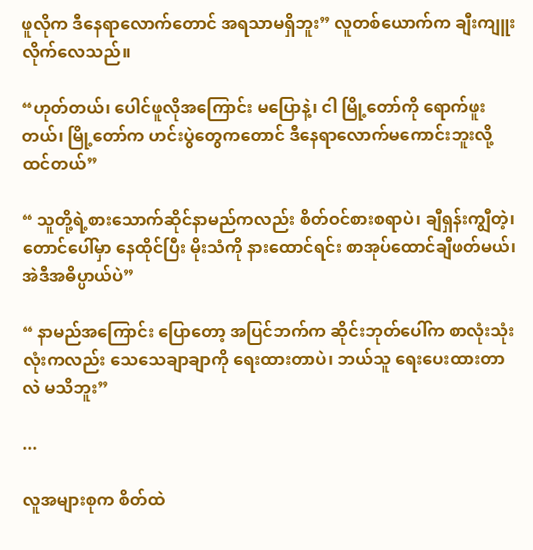ဖူလိုက ဒီနေရာလောက်တောင် အရသာမရှိဘူး” လူတစ်ယောက်က ချီးကျူးလိုက်လေသည်။

“ဟုတ်တယ်၊ ပေါင်ဖူလိုအကြောင်း မပြောနဲ့၊ ငါ မြို့တော်ကို ရောက်ဖူးတယ်၊ မြို့တော်က ဟင်းပွဲတွေကတောင် ဒီနေရာလောက်မကောင်းဘူးလို့ ထင်တယ်”

“ သူတို့ရဲ့စားသောက်ဆိုင်နာမည်ကလည်း စိတ်ဝင်စားစရာပဲ၊ ချီရှန်းကျွီတဲ့၊ တောင်ပေါ်မှာ နေထိုင်ပြီး မိုးသံကို နားထောင်ရင်း စာအုပ်ထောင်ချီဖတ်မယ်၊ အဲဒီအဓိပ္ပာယ်ပဲ”

“ နာမည်အကြောင်း ပြောတော့ အပြင်ဘက်က ဆိုင်းဘုတ်ပေါ်က စာလုံးသုံးလုံးကလည်း သေသေချာချာကို ရေးထားတာပဲ၊ ဘယ်သူ ရေးပေးထားတာလဲ မသိဘူး”

...

လူအများစုက စိတ်ထဲ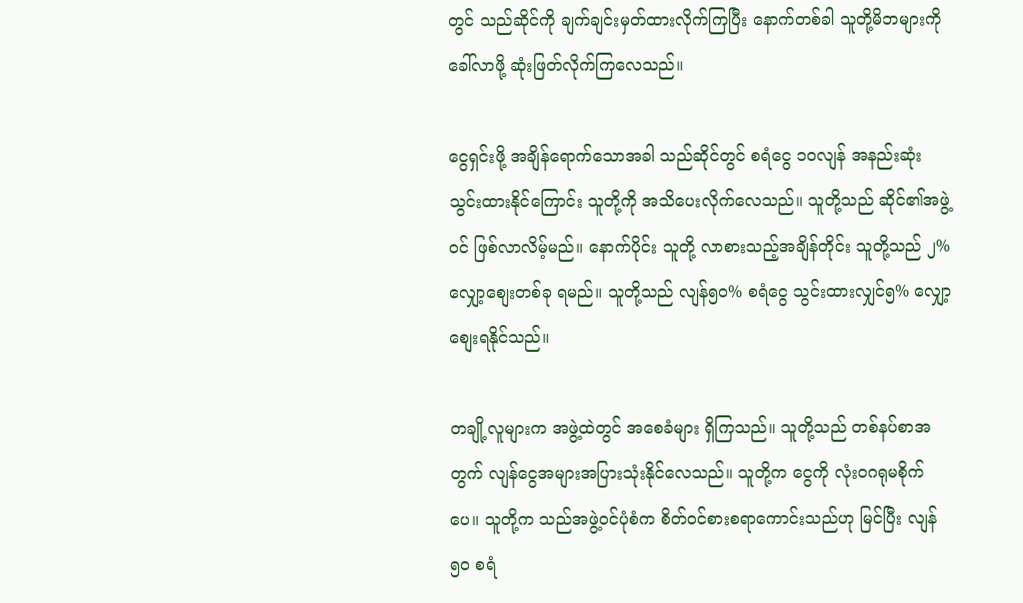တွင် သည်ဆိုင်ကို ချက်ချင်းမှတ်ထားလိုက်ကြပြီး နောက်တစ်ခါ သူတို့မိဘများကို ခေါ်လာဖို့ ဆုံးဖြတ်လိုက်ကြလေသည်။

ငွေရှင်းဖို့ အချိန်ရောက်သောအခါ သည်ဆိုင်တွင် စရံငွေ ၁၀လျန် အနည်းဆုံး သွင်းထားနိုင်ကြောင်း သူတို့ကို အသိပေးလိုက်လေသည်။ သူတို့သည် ဆိုင်၏အဖွဲ့ဝင် ဖြစ်လာလိမ့်မည်။ နောက်ပိုင်း သူတို့ လာစားသည့်အချိန်တိုင်း သူတို့သည် ၂%လျှော့စျေးတစ်ခု ရမည်။ သူတို့သည် လျန်၅၀% စရံငွေ သွင်းထားလျှင်၅% လျှော့စျေးရနိုင်သည်။

တချို့လူများက အဖွဲ့ထဲတွင် အစေခံများ ရှိကြသည်။ သူတို့သည် တစ်နပ်စာအတွက် လျန်ငွေအများအပြားသုံးနိုင်လေသည်။ သူတို့က ငွေကို လုံးဝဂရုမစိုက်ပေ။ သူတို့က သည်အဖွဲ့ဝင်ပုံစံက စိတ်ဝင်စားစရာကောင်းသည်ဟု မြင်ပြီး လျန်၅၀ စရံ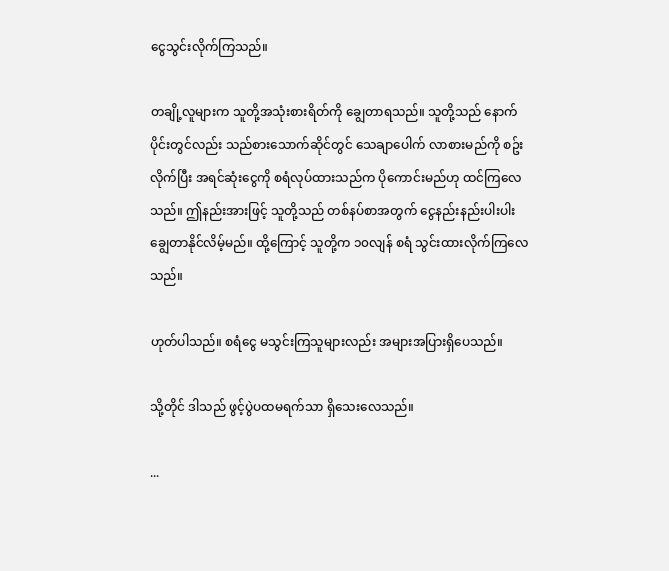ငွေသွင်းလိုက်ကြသည်။

တချို့လူများက သူတို့အသုံးစားရိတ်ကို ချွေတာရသည်။ သူတို့သည် နောက်ပိုင်းတွင်လည်း သည်စားသောက်ဆိုင်တွင် သေချာပေါက် လာစားမည်ကို စဥ်းလိုက်ပြီး အရင်ဆုံးငွေကို စရံလုပ်ထားသည်က ပိုကောင်းမည်ဟု ထင်ကြလေသည်။ ဤနည်းအားဖြင့် သူတို့သည် တစ်နပ်စာအတွက် ငွေနည်းနည်းပါးပါး ချွေတာနိုင်လိမ့်မည်။ ထို့ကြောင့် သူတို့က ၁၀လျန် စရံ သွင်းထားလိုက်ကြလေသည်။

ဟုတ်ပါသည်။ စရံငွေ မသွင်းကြသူများလည်း အများအပြားရှိပေသည်။

သို့တိုင် ဒါသည် ဖွင့်ပွဲပထမရက်သာ ရှိသေးလေသည်။

...